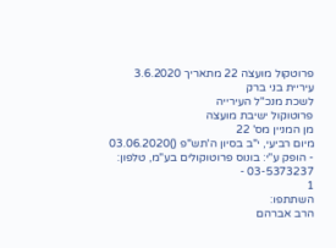פרוטקול מועצה 22 מתאריך 3.6.2020
עיריית בני ברק
לשכת מנכ"ל העירייה
פרוטוקול ישיבת מועצה
מן המניין מס' 22
מיום רביעי, י"ב בסיון ה'תש"פ ()03.06.2020
- הופק ע"י: בונוס פרוטוקולים בע"מ, טלפון: 03-5373237 -
1
השתתפו:
הרב אברהם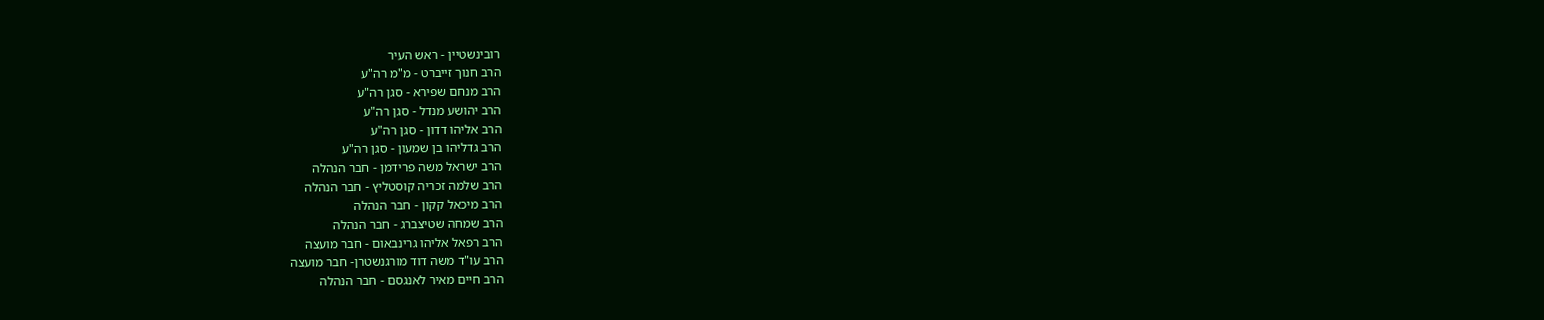רובינשטיין - ראש העיר
הרב חנוך זייברט - מ"מ רה"ע
הרב מנחם שפירא - סגן רה"ע
הרב יהושע מנדל - סגן רה"ע
הרב אליהו דדון - סגן רה"ע
הרב גדליהו בן שמעון - סגן רה"ע
הרב ישראל משה פרידמן - חבר הנהלה
הרב שלמה זכריה קוסטליץ - חבר הנהלה
הרב מיכאל קקון - חבר הנהלה
הרב שמחה שטיצברג - חבר הנהלה
הרב רפאל אליהו גרינבאום - חבר מועצה
הרב עו"ד משה דוד מורגנשטרן- חבר מועצה
הרב חיים מאיר לאנגסם - חבר הנהלה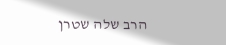הרב שלה שטרן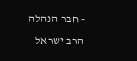- חבר הנהלה
הרב ישראל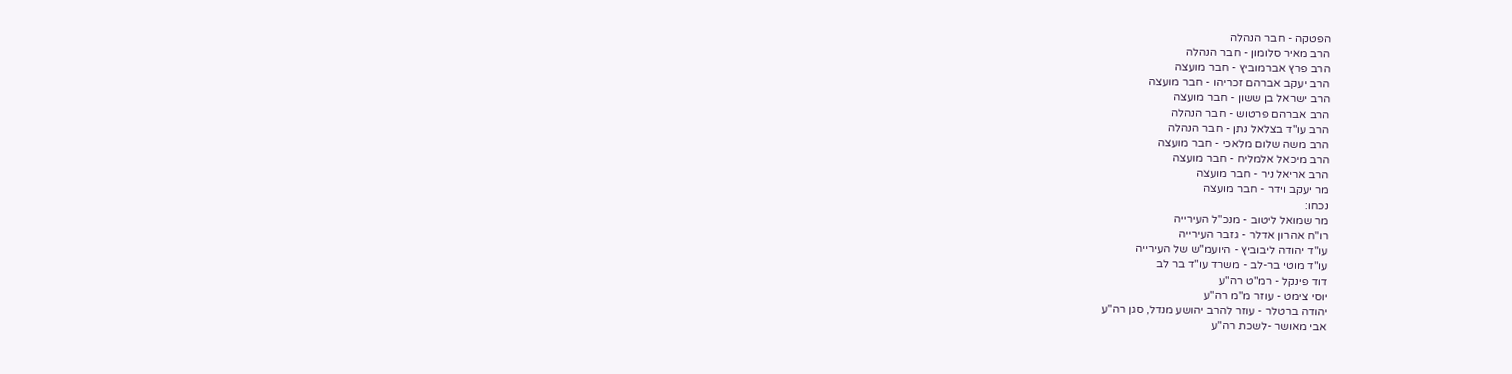הפטקה - חבר הנהלה
הרב מאיר סלומון - חבר הנהלה
הרב פרץ אברמוביץ - חבר מועצה
הרב יעקב אברהם זכריהו - חבר מועצה
הרב ישראל בן ששון - חבר מועצה
הרב אברהם פרטוש - חבר הנהלה
הרב עו"ד בצלאל נתן - חבר הנהלה
הרב משה שלום מלאכי - חבר מועצה
הרב מיכאל אלמליח - חבר מועצה
הרב אריאל ניר - חבר מועצה
מר יעקב וידר - חבר מועצה
נכחו:
מר שמואל ליטוב - מנכ"ל העירייה
רו"ח אהרון אדלר - גזבר העירייה
עו"ד יהודה ליבוביץ - היועמ"ש של העירייה
עו"ד מוטי בר-לב - משרד עו"ד בר לב
דוד פינקל - רמ"ט רה"ע
יוסי צימט - עוזר מ"מ רה"ע
יהודה ברטלר - עוזר להרב יהושע מנדל, סגן רה"ע
אבי מאושר -לשכת רה"ע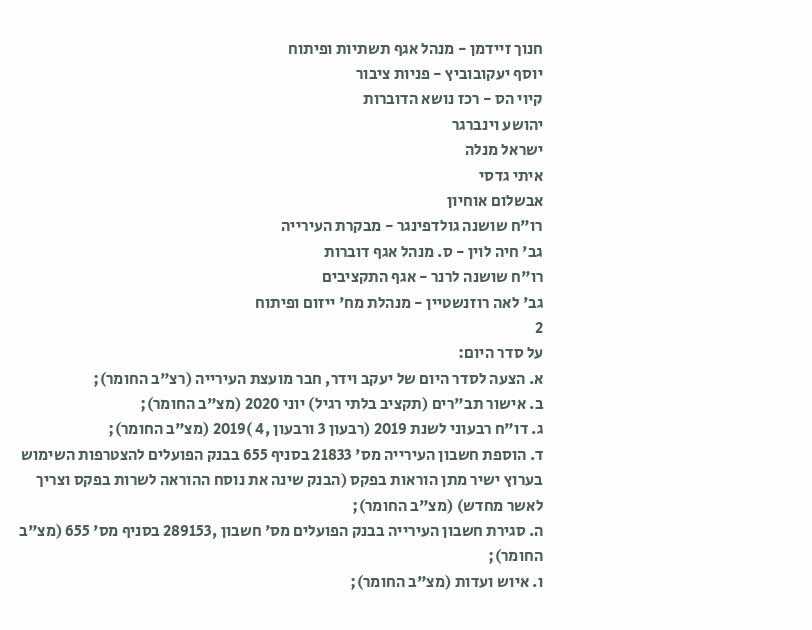חנוך זיידמן - מנהל אגף תשתיות ופיתוח
יוסף יעקובוביץ - פניות ציבור
קיוי הס - רכז נושא הדוברות
יהושע וינברגר
ישראל מנלה
איתי גדסי
אבשלום אוחיון
רו"ח שושנה גולדפינגר - מבקרת העירייה
גב' חיה לוין - ס. מנהל אגף דוברות
רו"ח שושנה לרנר - אגף התקציבים
גב' לאה רוזנשטיין - מנהלת מח' ייזום ופיתוח
2
על סדר היום:
א. הצעה לסדר היום של יעקב וידר, חבר מועצת העירייה (רצ"ב החומר);
ב. אישור תב"רים (תקציב בלתי רגיל) יוני 2020 (מצ"ב החומר);
ג. דו"ח רבעוני לשנת 2019 (רבעון 3 ורבעון ,4 )2019 (מצ"ב החומר);
ד. הוספת חשבון העירייה מס' 21833 בסניף 655 בבנק הפועלים להצטרפות השימוש
בערוץ ישיר מתן הוראות בפקס (הבנק שינה את נוסח ההוראה לשרות בפקס וצריך
לאשר מחדש) (מצ"ב החומר);
ה. סגירת חשבון העירייה בבנק הפועלים מס' חשבון ,289153 בסניף מס' 655 (מצ"ב
החומר);
ו. איוש ועדות (מצ"ב החומר);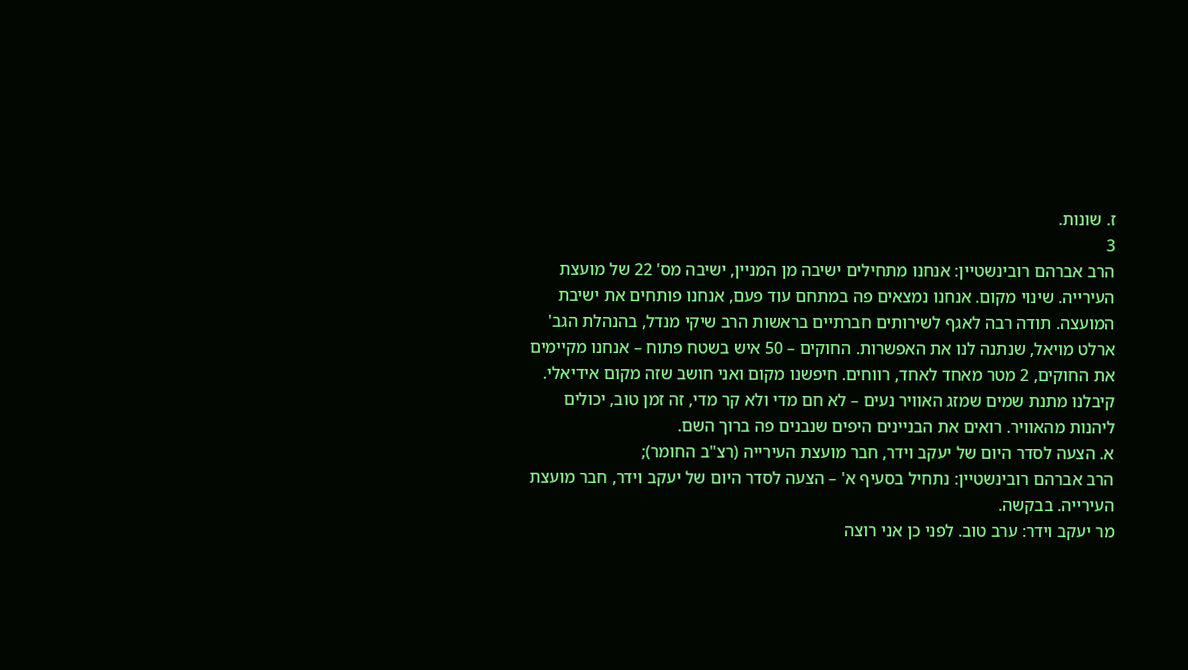ז. שונות.
3
הרב אברהם רובינשטיין: אנחנו מתחילים ישיבה מן המניין, ישיבה מס' 22 של מועצת
העירייה. שינוי מקום. אנחנו נמצאים פה במתחם עוד פעם, אנחנו פותחים את ישיבת
המועצה. תודה רבה לאגף לשירותים חברתיים בראשות הרב שיקי מנדל, בהנהלת הגב'
ארלט מויאל, שנתנה לנו את האפשרות. החוקים – 50 איש בשטח פתוח – אנחנו מקיימים
את החוקים, 2 מטר מאחד לאחד, רווחים. חיפשנו מקום ואני חושב שזה מקום אידיאלי.
קיבלנו מתנת שמים שמזג האוויר נעים – לא חם מדי ולא קר מדי, זה זמן טוב, יכולים
ליהנות מהאוויר. רואים את הבניינים היפים שנבנים פה ברוך השם.
א. הצעה לסדר היום של יעקב וידר, חבר מועצת העירייה (רצ"ב החומר);
הרב אברהם רובינשטיין: נתחיל בסעיף א' – הצעה לסדר היום של יעקב וידר, חבר מועצת
העירייה. בבקשה.
מר יעקב וידר: ערב טוב. לפני כן אני רוצה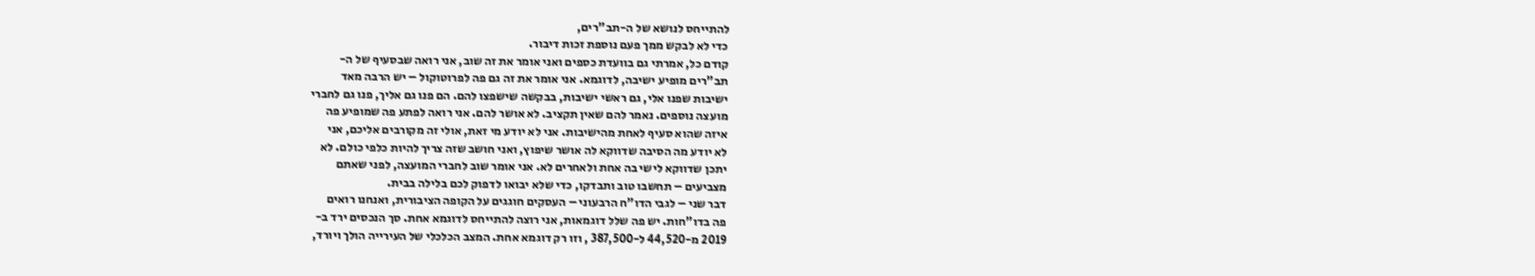להתייחס לנושא של ה-תב"רים,
כדי לא לבקש ממך פעם נוספת זכות דיבור.
קודם כל, אמרתי גם בוועדת כספים ואני אומר את זה שוב, אני רואה שבסעיף של ה-
תב"רים מופיע ישיבה, לדוגמא. אני אומר את זה גם פה לפרוטוקול – יש הרבה מאד
ישיבות שפנו אלי, גם ראשי ישיבות, בבקשה שישפצו להם. הם פנו גם אליך, פנו גם לחברי
מועצה נוספים. נאמר להם שאין תקציב. לא אושר להם. אני רואה לפתע פה שמופיע פה
איזה שהוא סעיף לאחת מהישיבות. אני לא יודע מי זאת, אולי זה מקורבים אליכם, אני
לא יודע מה הסיבה שדווקא לה אושר שיפוץ, ואני חושב שזה צריך להיות כלפי כולם. לא
יתכן שדווקא לישי בה אחת ולאחרים לא. אני אומר שוב לחברי המועצה, לפני שאתם
מצביעים – תחשבו טוב ותבדקו, כדי שלא יבואו לדפוק לכם בלילה בבית.
דבר שני – לגבי הדו"ח הרבעוני – העסקים חוגגים על הקופה הציבורית, ואנחנו רואים
פה בדו"חות. יש פה שלל דוגמאות, אני רוצה להתייחס לדוגמא אחת. סך הנכסים ירד ב-
2019 מ-44,520 ל-387,500 , וזו רק דוגמא אחת. המצב הכלכלי של העירייה הולך ויורד,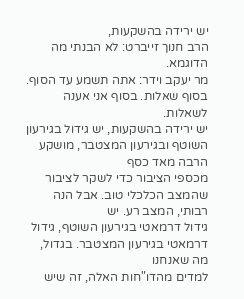יש ירידה בהשקעות,
הרב חנוך זייברט: לא הבנתי מה הדוגמא.
מר יעקב וידר: אתה תשמע עד הסוף. בסוף שאלות. בסוף אני אענה לשאלות.
יש ירידה בהשקעות, יש גידול בגירעון השוטף ובגירעון המצטבר, מושקע הרבה מאד כסף
מכספי הציבור כדי לשקר לציבור שהמצב הכלכלי טוב. אבל הנה רבותי, המצב רע. יש
גידול דרמאטי בגירעון השוטף, גידול דרמאטי בגירעון המצטבר. בגדול, מה שאנחנו
למדים מהדו"חות האלה, זה שיש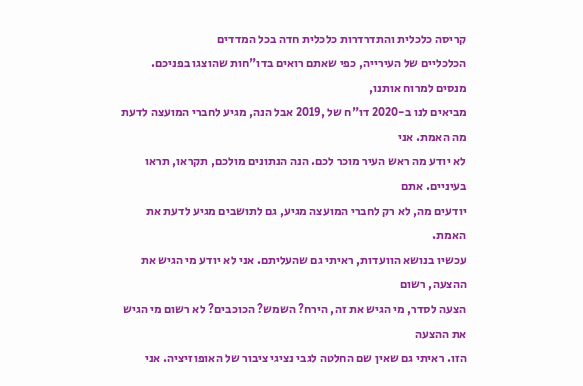קריסה כלכלית והתדרדרות כלכלית חדה בכל המדדים
הכלכליים של העירייה, כפי שאתם רואים בדו"חות שהוצגו בפניכם. מנסים למרוח אותנו,
מביאים לנו ב-2020 דו"ח של ,2019 אבל הנה, מגיע לחברי המועצה לדעת מה האמת. אני
לא יודע מה ראש העיר מוכר לכם. הנה הנתונים מולכם, תקראו, תראו בעיניים. אתם
יודעים מה, לא רק לחברי המועצה מגיע, גם לתושבים מגיע לדעת את האמת.
עכשיו בנושא הוועדות, ראיתי גם שהעליתם. אני לא יודע מי הגיש את ההצעה, רשום
הצעה לסדר, מי הגיש את זה, הירח? השמש? הכוכבים? לא רשום מי הגיש את ההצעה
הזו. ראיתי גם שאין שם החלטה לגבי נציגי ציבור של האופוזיציה. אני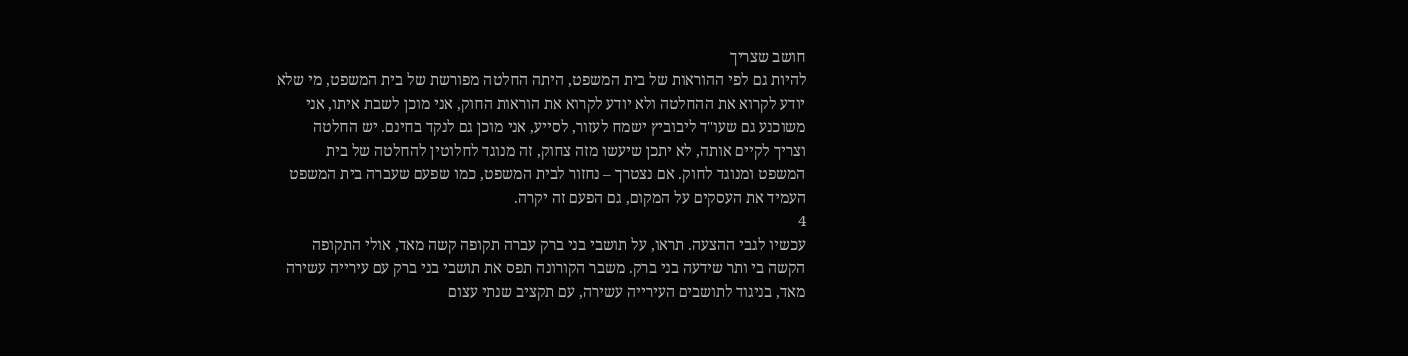חושב שצריך
להיות גם לפי ההוראות של בית המשפט, היתה החלטה מפורשת של בית המשפט, מי שלא
יודע לקרוא את ההחלטה ולא יודע לקרוא את הוראות החוק, אני מוכן לשבת איתו, אני
משוכנע גם שעו"ד ליבוביץ ישמח לעזור, לסייע, אני מוכן גם לנקד בחינם. יש החלטה
וצריך לקיים אותה, לא יתכן שיעשו מזה צחוק, זה מנוגד לחלוטין להחלטה של בית
המשפט ומנוגד לחוק. אם נצטרך – נחזור לבית המשפט, כמו שפעם שעברה בית המשפט
העמיד את העסקים על המקום, גם הפעם זה יקרה.
4
עכשיו לגבי ההצעה. תראו, על תושבי בני ברק עברה תקופה קשה מאד, אולי התקופה
הקשה בי ותר שידעה בני ברק. משבר הקורונה תפס את תושבי בני ברק עם עירייה עשירה
מאד, בניגוד לתושבים העירייה עשירה, עם תקציב שנתי עצום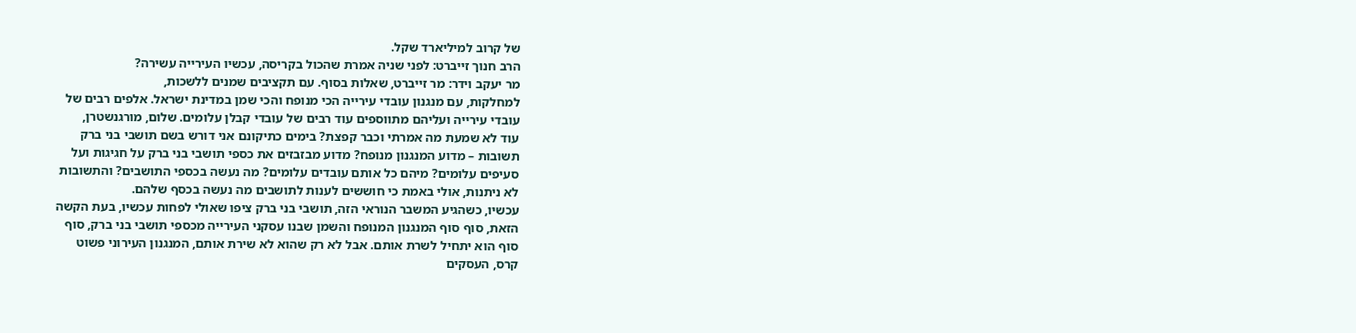של קרוב למיליארד שקל.
הרב חנוך זייברט: לפני שניה אמרת שהכול בקריסה, עכשיו העירייה עשירה?
מר יעקב וידר: מר זייברט, שאלות בסוף. עם תקציבים שמנים ללשכות,
למחלקות, עם מנגנון עובדי עירייה הכי מנופח והכי שמן במדינת ישראל. אלפים רבים של
עובדי עירייה ועליהם מתווספים עוד רבים של עובדי קבלן עלומים. שלום, מורגנשטרן,
עוד לא שמעת מה אמרתי וכבר קפצת? בימים כתיקונם אני דורש בשם תושבי בני ברק
תשובות – מדוע המנגנון מנופח? מדוע מבזבזים את כספי תושבי בני ברק על חגיגות ועל
סעיפים עלומים? מיהם כל אותם עובדים עלומים? מה נעשה בכספי התושבים? והתשובות
לא ניתנות, אולי באמת כי חוששים לענות לתושבים מה נעשה בכסף שלהם.
עכשיו, כשהגיע המשבר הנוראי הזה, תושבי בני ברק ציפו שאולי לפחות עכשיו, בעת הקשה
הזאת, סוף סוף המנגנון המנופח והשמן שבנו עסקני העירייה מכספי תושבי בני ברק, סוף
סוף הוא יתחיל לשרת אותם. אבל לא רק שהוא לא שירת אותם, המנגנון העירוני פשוט
קרס, העסקים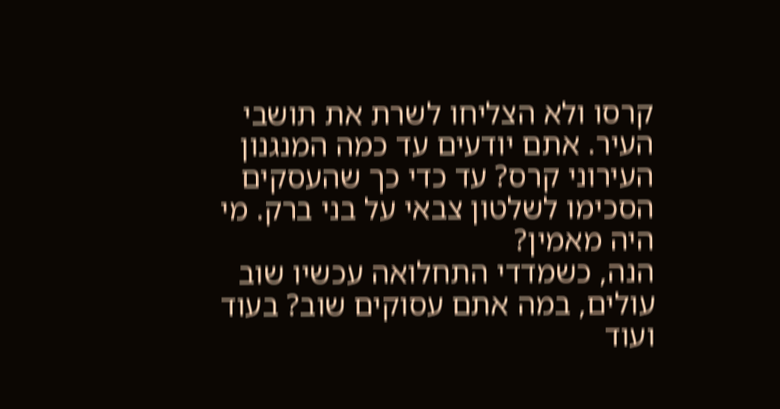קרסו ולא הצליחו לשרת את תושבי העיר. אתם יודעים עד כמה המנגנון
העירוני קרס? עד כדי כך שהעסקים הסכימו לשלטון צבאי על בני ברק. מי היה מאמין?
הנה, כשמדדי התחלואה עכשיו שוב עולים, במה אתם עסוקים שוב? בעוד ועוד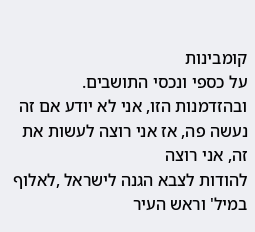קומבינות
על כספי ונכסי התושבים.
ובהזדמנות הזו, אני לא יודע אם זה נעשה פה, אז אני רוצה לעשות את זה, אני רוצה
להודות לצבא הגנה לישראל ,לאלוף במיל' וראש העיר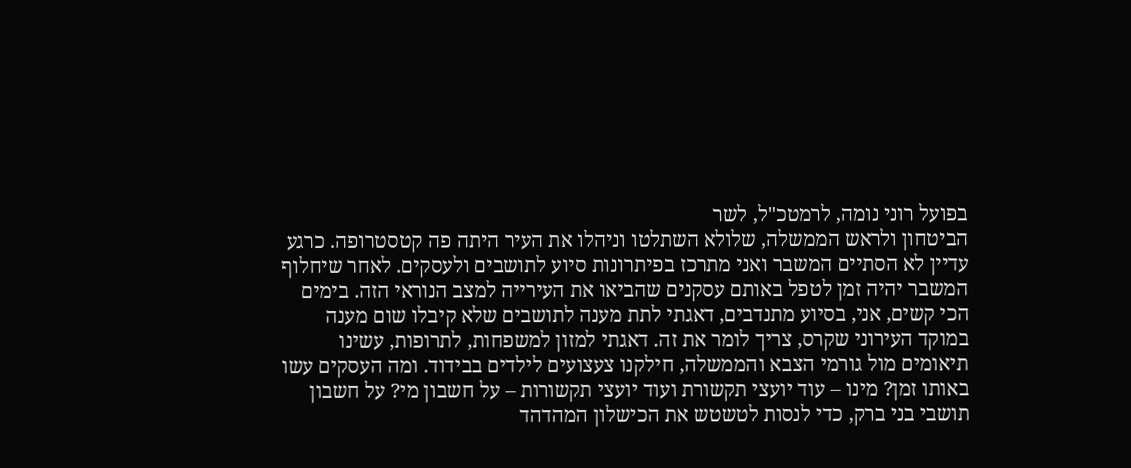בפועל רוני נומה, לרמטכ"ל, לשר
הביטחון ולראש הממשלה, שלולא השתלטו וניהלו את העיר היתה פה קטסטרופה. כרגע
עדיין לא הסתיים המשבר ואני מתרכז בפיתרונות סיוע לתושבים ולעסקים. לאחר שיחלוף
המשבר יהיה זמן לטפל באותם עסקנים שהביאו את העירייה למצב הנוראי הזה. בימים
הכי קשים, אני, בסיוע מתנדבים, דאגתי לתת מענה לתושבים שלא קיבלו שום מענה
במוקד העירוני שקרס, צריך לומר את זה. דאגתי למזון למשפחות, לתרופות, עשינו
תיאומים מול גורמי הצבא והממשלה, חילקנו צעצועים לילדים בבידוד. ומה העסקים עשו
באותו זמן? מינו – עוד יועצי תקשורת ועוד יועצי תקשורות – על חשבון מי? על חשבון
תושבי בני ברק, כדי לנסות לטשטש את הכישלון המהדהד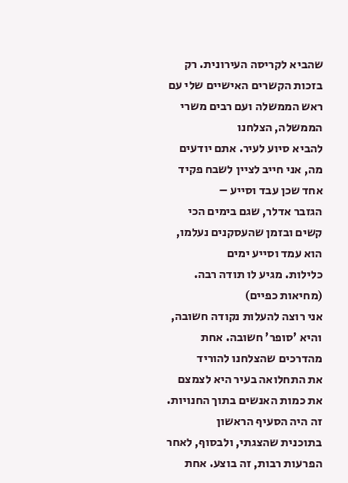שהביא לקריסה העירונית. רק
בזכות הקשרים האישיים שלי עם ראש הממשלה ועם רבים משרי הממשלה, הצלחנו
להביא סיוע לעיר. אתם יודעים מה, אני חייב לציין לשבח פקיד אחד שכן עבד וסייע –
הגזבר אדלר, שגם בימים הכי קשים ובזמן שהעסקנים נעלמו, הוא עמד וסייע ימים
כלילות. מגיע לו תודה רבה. (מחיאות כפיים)
אני רוצה להעלות נקודה חשובה, והיא 'סופר' חשובה. אחת מהדרכים שהצלחנו להוריד
את התחלואה בעיר היא לצמצם את כמות האנשים בתוך החנויות. זה היה הסעיף הראשון
בתוכנית שהצגתי, ולבסוף, לאחר הפרעות רבות, זה בוצע. אחת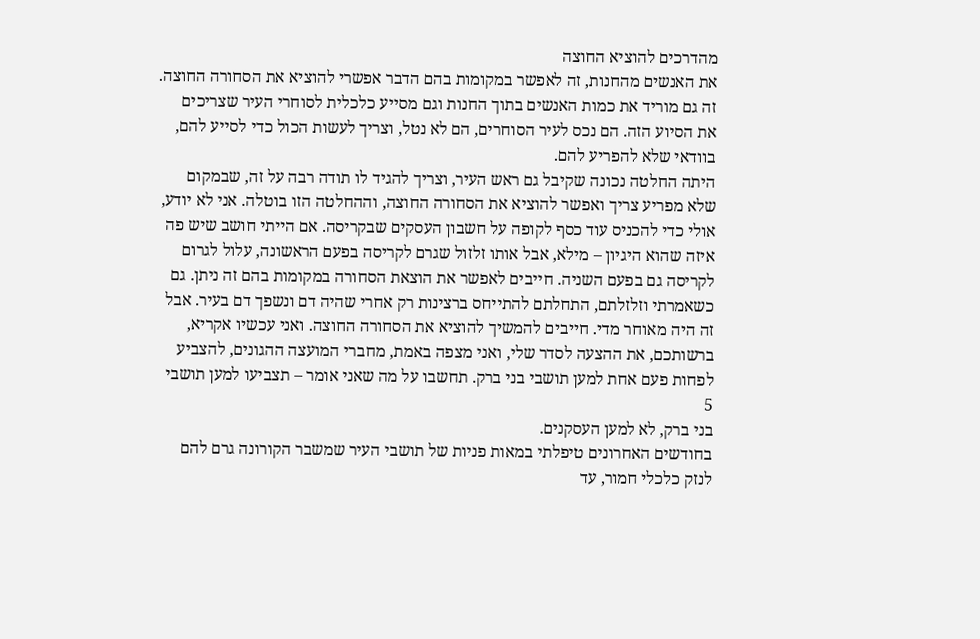מהדרכים להוציא החוצה
את האנשים מהחנות, זה לאפשר במקומות בהם הדבר אפשרי להוציא את הסחורה החוצה.
זה גם מוריד את כמות האנשים בתוך החנות וגם מסייע כלכלית לסוחרי העיר שצריכים
את הסיוע הזה. הם נכס לעיר הסוחרים, הם לא נטל, וצריך לעשות הכול כדי לסייע להם,
בוודאי שלא להפריע להם.
היתה החלטה נכונה שקיבל גם ראש העיר, וצריך להגיד לו תודה רבה על זה, שבמקום
שלא מפריע צריך ואפשר להוציא את הסחורה החוצה, וההחלטה הזו בוטלה. אני לא יודע,
אולי כדי להכניס עוד כסף לקופה על חשבון העסקים שבקריסה. אם הייתי חושב שיש פה
איזה שהוא היגיון – מילא, אבל אותו זלזול שגרם לקריסה בפעם הראשונה, עלול לגרום
לקריסה גם בפעם השניה. חייבים לאפשר את הוצאת הסחורה במקומות בהם זה ניתן. גם
כשאמרתי וזלזלתם, התחלתם להתייחס ברצינות רק אחרי שהיה דם ונשפך דם בעיר. אבל
זה היה מאוחר מדי. חייבים להמשיך להוציא את הסחורה החוצה. ואני עכשיו אקריא,
ברשותכם, את ההצעה לסדר שלי, ואני מצפה באמת, מחברי המועצה ההגונים, להצביע
לפחות פעם אחת למען תושבי בני ברק. תחשבו על מה שאני אומר – תצביעו למען תושבי
5
בני ברק, לא למען העסקנים.
בחודשים האחרונים טיפלתי במאות פניות של תושבי העיר שמשבר הקורונה גרם להם
לנזק כלכלי חמור, עד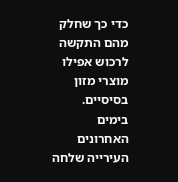כדי כך שחלק מהם התקשה לרכוש אפילו מוצרי מזון בסיסיים.
בימים האחרונים העירייה שלחה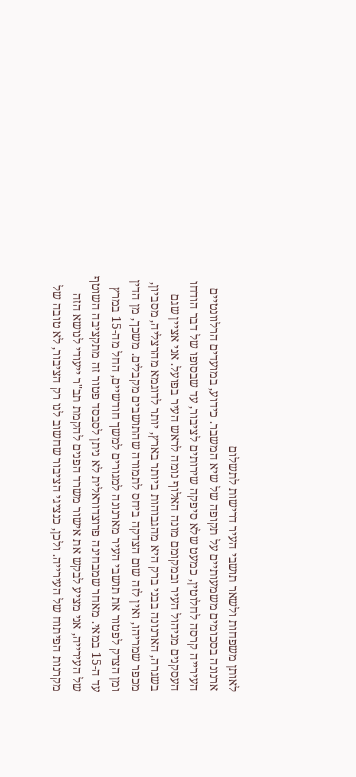לאותן משפחות ולשאר תושבי העיר דרישות לתשלום
ארנונה בסכומים משמעותיים על תקופה של שיא המשבר. כידוע, במועדים הרלוונטיים
העירייה קרסה לחלוטין, כמעט שלא סיפקה שירותים לציבור, עד שבסופו של דבר הודחו
העסקנים מניהול העיר ובמקומם מונה האלוף נומה לראש העיר בפועל. אני אציין שגם
בשגרה, הארנונה בבני ברק היא מהגבוהות ביותר בארץ, יותר לדוגמא מהרצליה, מסביון,
מכפר שמריהו, ואין לזה שום הצדקה ביחס לתמורה שהתושבים מקבלים. משכך, מן הדין
ומן הצדק לפטור את תושבי העיר מארנונה למגורים למשך חודשיים, החל מה-15 במרץ
עד ה-15 במאי. מאחר שמבחינה פרוצדוראלית לא ניתן לסבסד פטור זה מתקציבה השוטף
של העירייה, אני מציע לבקש את אישור משרד הפנים להקמת תב"ר ייעודי לנושא הזה
מקרנות הפיתוח של העירייה. ולכן, כנציגי הציבור שחשוב לנו רק הציבור, לא טובה של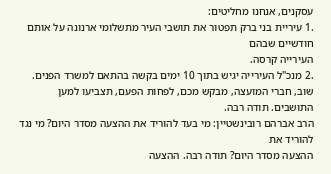עסקנים, אנחנו מחליטים:
.1 עיריית בני ברק תפטור את תושבי העיר מתשלומי ארנונה על אותם חודשיים שבהם
העירייה קרסה.
.2 מנכ"ל העירייה יגיש בתוך 10 ימים בקשה בהתאם למשרד הפנים.
שוב, חברי המועצה, מבקש מכם, לפחות הפעם, תצביעו למען התושבים. תודה רבה.
הרב אברהם רובינשטיין: מי בעד להוריד את ההצעה מסדר היום? מי נגד להוריד את
ההצעה מסדר היום? תודה רבה. ההצעה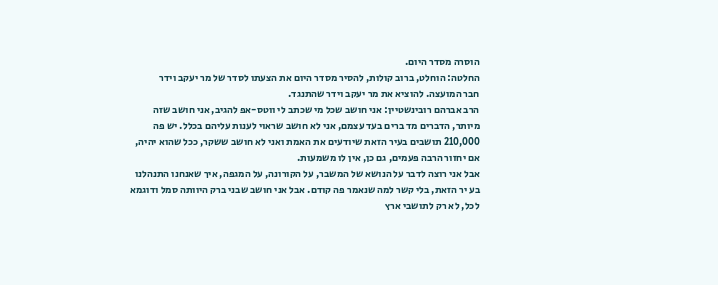הוסרה מסדר היום.
החלטה: הוחלט, ברוב קולות, להסיר מסדר היום את הצעתו לסדר של מר יעקב וידר
חבר המועצה. להוציא את מר יעקב וידר שהתנגד.
הרב אברהם רובינשטיין: אני חושב שכל מי שכתב לי ווטס-אפ להגיב, אני חושב שזה
מיותר, הדברים מד ברים בעד עצמם, אני לא חושב שראוי לענות עליהם בכלל. יש פה
210,000 תושבים בעיר הזאת שיודעים את האמת ואני לא חושב ששקר, ככל שהוא יהיה,
אם יחזור הרבה פעמים, גם כן, אין לו משמעות.
אבל אני רוצה לדבר על הנושא של המשבר, על הקורונה, על המגפה, איך שאנחנו התנהלנו
בע יר הזאת, בלי קשר למה שנאמר פה קודם. אבל אני חושב שבני ברק היוותה סמל ודוגמא
לכל, לא רק לתושבי ארץ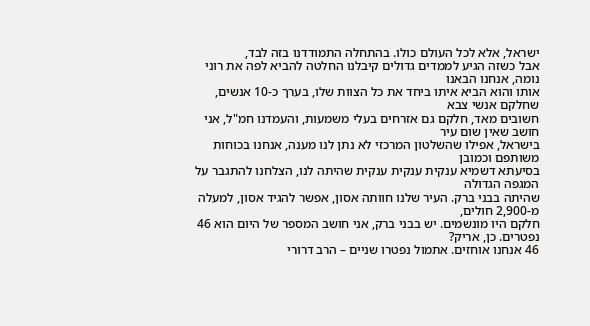ישראל, אלא לכל העולם כולו. בהתחלה התמודדנו בזה לבד,
אבל כשזה הגיע לממדים גדולים קיבלנו החלטה להביא לפה את רוני נומה, אנחנו הבאנו
אותו והוא הביא איתו ביחד את כל הצוות שלו, בערך כ-10 אנשים, שחלקם אנשי צבא
חשובים מאד, חלקם גם אזרחים בעלי משמעות, והעמדנו חמ"ל, אני חושב שאין שום עיר
בישראל, אפילו שהשלטון המרכזי לא נתן לנו מענה, אנחנו בכוחות משותפם וכמובן
בסיעתא דשמיא ענקית ענקית ענקית שהיתה לנו, הצלחנו להתגבר על המגפה הגדולה
שהיתה בבני ברק. העיר שלנו חוותה אסון, אפשר להגיד אסון, למעלה מ-2,900 חולים,
חלקם היו מונשמים. יש בבני ברק, אני חושב המספר של היום הוא 46 נפטרים. כן, אריק?
46 אנחנו אוחזים. אתמול נפטרו שניים – הרב דרורי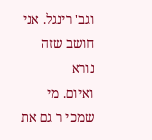וגב' רינגל. אני חושב שזה נורא
ואיום. מי שמכי ר גם את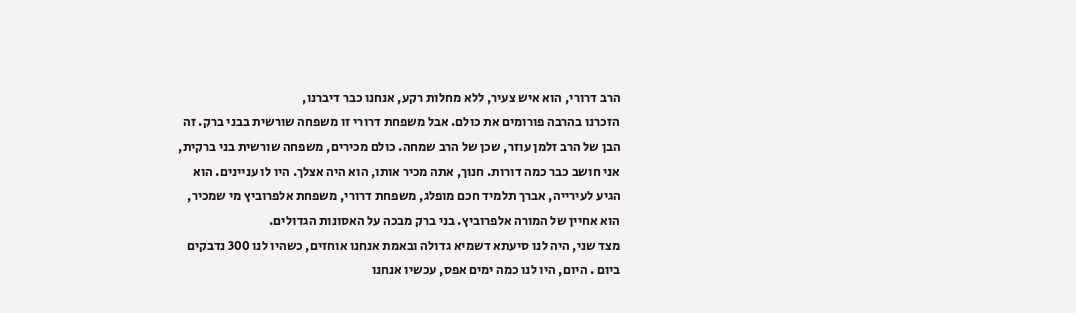הרב דרורי, הוא איש צעיר, ללא מחלות רקע, אנחנו כבר דיברנו,
הזכרנו בהרבה פורומים את כולם. אבל משפחת דרורי זו משפחה שורשית בבני ברק. זה
הבן של הרב זלמן עוזר, שכן של הרב שמחה. כולם מכירים, משפחה שורשית בני ברקית,
אני חושב כבר כמה דורות. חנוך, אתה מכיר אותו, הוא היה אצלך. היו לו עניינים. הוא
הגיע לעירייה, אברך תלמיד חכם מופלג, משפחת דרורי, משפחת אלפרוביץ מי שמכיר,
הוא אחיין של המורה אלפרוביץ. בני ברק מבכה על האסונות הגדולים.
מצד שני, היה לנו סיעתא דשמיא גדולה ובאמת אנחנו אוחזים, כשהיו לנו 300 נדבקים
ביום . היום, היו לנו כמה ימים אפס, עכשיו אנחנו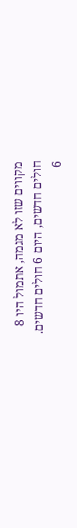מקווים שזו לא מגמה, אתמול היו 8
חולים חדשים, היום 6 חולים חדשים.
6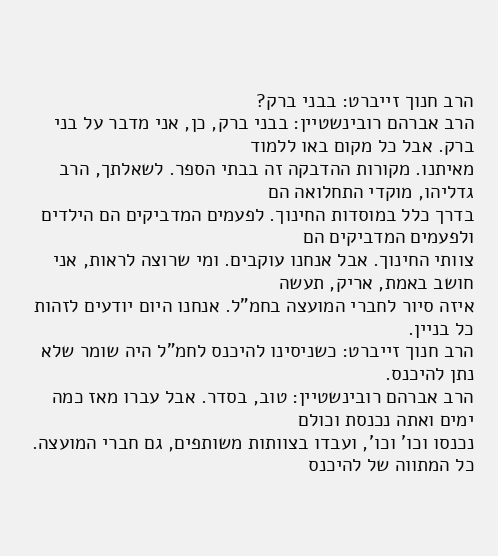הרב חנוך זייברט: בבני ברק?
הרב אברהם רובינשטיין: בבני ברק, כן, אני מדבר על בני ברק. אבל כל מקום באו ללמוד
מאיתנו. מקורות ההדבקה זה בבתי הספר. לשאלתך, הרב גדליהו, מוקדי התחלואה הם
בדרך כלל במוסדות החינוך. לפעמים המדביקים הם הילדים ולפעמים המדביקים הם
צוותי החינוך. אבל אנחנו עוקבים. ומי שרוצה לראות, אני חושב באמת, אריק, תעשה
איזה סיור לחברי המועצה בחמ"ל. אנחנו היום יודעים לזהות כל בניין.
הרב חנוך זייברט: כשניסינו להיכנס לחמ"ל היה שומר שלא נתן להיכנס.
הרב אברהם רובינשטיין: טוב, בסדר. אבל עברו מאז כמה ימים ואתה נכנסת וכולם
נכנסו וכו' וכו', ועבדו בצוותות משותפים, גם חברי המועצה. כל המתווה של להיכנס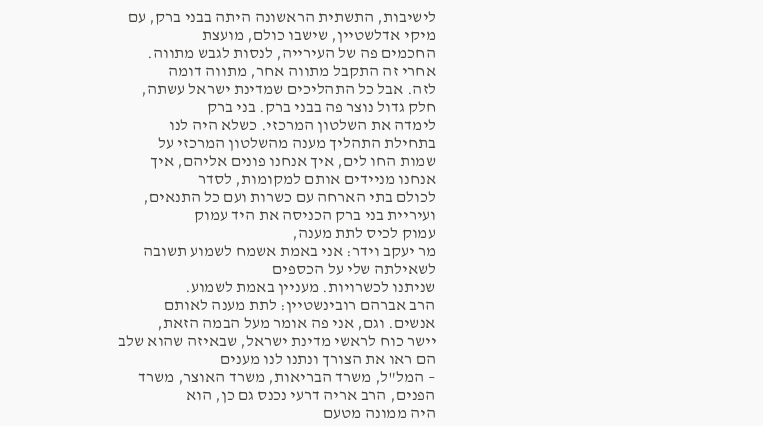לישיבות, התשתית הראשונה היתה בבני ברק, עם מיקי אדלשטיין, שישבו כולם, מועצת
החכמים פה של העירייה, לנסות לגבש מתווה. אחרי זה התקבל מתווה אחר, מתווה דומה
לזה. אבל כל התהליכים שמדינת ישראל עשתה, חלק גדול נוצר פה בבני ברק. בני ברק
לימדה את השלטון המרכזי. כשלא היה לנו בתחילת התהליך מענה מהשלטון המרכזי על
שמות החו לים, איך אנחנו פונים אליהם, איך אנחנו מניידים אותם למקומות, לסדר
לכולם בתי הארחה עם כשרות ועם כל התנאים, ועיריית בני ברק הכניסה את היד עמוק
עמוק לכיס לתת מענה,
מר יעקב וידר: אני באמת אשמח לשמוע תשובה לשאילתה שלי על הכספים
שניתנו לכשרויות. מעניין באמת לשמוע.
הרב אברהם רובינשטיין: לתת מענה לאותם אנשים. וגם, אני פה אומר מעל הבמה הזאת,
יישר כוח לראשי מדינת ישראל, שבאיזה שהוא שלב הם ראו את הצורך ונתנו לנו מענים
– המל"ל, משרד הבריאות, משרד האוצר, משרד הפנים, הרב אריה דרעי נכנס גם כן, הוא
היה ממונה מטעם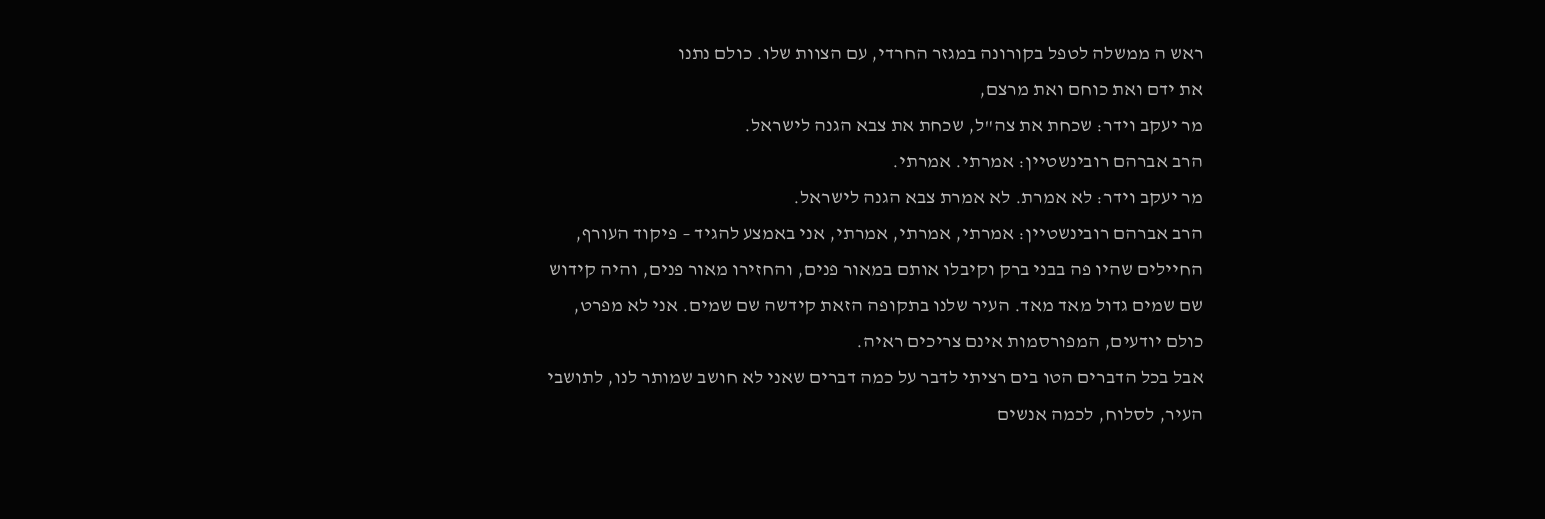ראש ה ממשלה לטפל בקורונה במגזר החרדי, עם הצוות שלו. כולם נתנו
את ידם ואת כוחם ואת מרצם,
מר יעקב וידר: שכחת את צה"ל, שכחת את צבא הגנה לישראל.
הרב אברהם רובינשטיין: אמרתי. אמרתי.
מר יעקב וידר: לא אמרת. לא אמרת צבא הגנה לישראל.
הרב אברהם רובינשטיין: אמרתי, אמרתי, אמרתי, אני באמצע להגיד – פיקוד העורף,
החיילים שהיו פה בבני ברק וקיבלו אותם במאור פנים, והחזירו מאור פנים, והיה קידוש
שם שמים גדול מאד מאד. העיר שלנו בתקופה הזאת קידשה שם שמים. אני לא מפרט,
כולם יודעים, המפורסמות אינם צריכים ראיה.
אבל בכל הדברים הטו בים רציתי לדבר על כמה דברים שאני לא חושב שמותר לנו, לתושבי
העיר, לסלוח, לכמה אנשים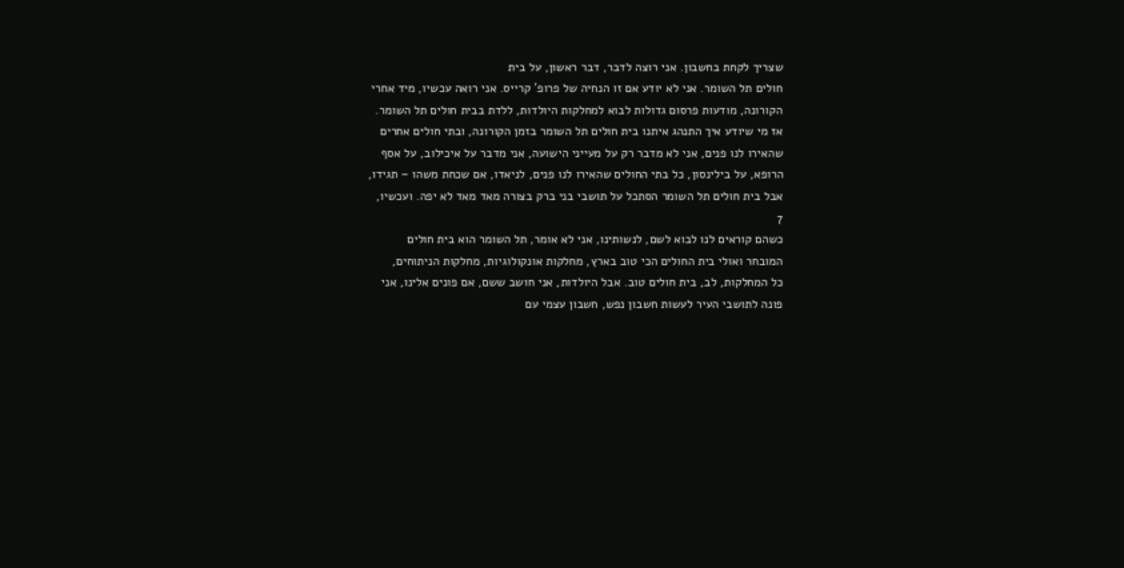שצריך לקחת בחשבון. אני רוצה לדבר, דבר ראשון, על בית
חולים תל השומר. אני לא יודע אם זו הנחיה של פרופ' קרייס. אני רואה עכשיו, מיד אחרי
הקורונה, מודעות פרסום גדולות לבוא למחלקות היולדות, ללדת בבית חולים תל השומר.
אז מי שיודע איך התנהג איתנו בית חולים תל השומר בזמן הקורונה, ובתי חולים אחרים
שהאירו לנו פנים, אני לא מדבר רק על מעייני הישועה, אני מדבר על איכילוב, על אסף
הרופא, על בילינסון, כל בתי החולים שהאירו לנו פנים, לניאדו, אם שכחת משהו – תגידו,
אבל בית חולים תל השומר הסתכל על תושבי בני ברק בצורה מאד מאד לא יפה. ועכשיו,
7
כשהם קוראים לנו לבוא לשם, לנשותינו, אני לא אומר, תל השומר הוא בית חולים
המובחר ואולי בית החולים הכי טוב בארץ, מחלקות אונקולוגיות, מחלקות הניתוחים,
כל המחלקות, לב, בית חולים טוב. אבל היולדות, אני חושב ששם, אם פונים אלינו, אני
פונה לתושבי העיר לעשות חשבון נפש, חשבון עצמי עם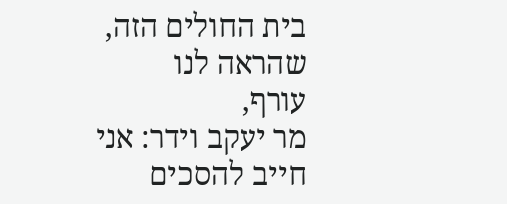בית החולים הזה, שהראה לנו
עורף,
מר יעקב וידר: אני חייב להסכים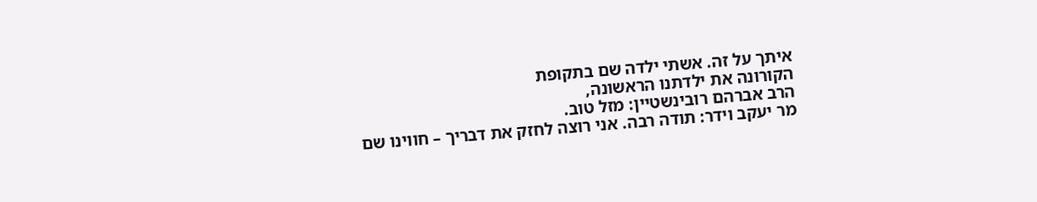איתך על זה. אשתי ילדה שם בתקופת
הקורונה את ילדתנו הראשונה,
הרב אברהם רובינשטיין: מזל טוב.
מר יעקב וידר: תודה רבה. אני רוצה לחזק את דבריך – חווינו שם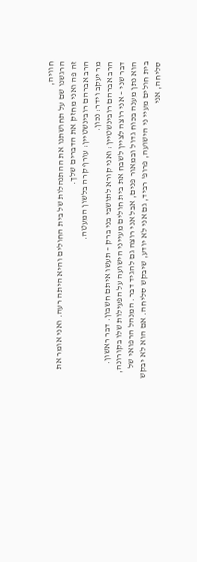חוויה,
הרגשנו שם על תחושתנו את ההתנהלות של בית החולים והיא היתה רעה. ואני אומר את
זה פה ואני מחזק את הדברים שלך.
הרב אברהם רובינשטיין: עורף קרה בלשון המעטה.
מר יעקב וידר: נכון.
הרב אברהם רובינשטיין: ואני קורא לתושבי בני ברק – תעשו איתם חשבון. דבר ראשון.
דבר שני – אני רוצה לציין לשבח את בית חולים מעייני הישועה על הפעילות שלו בקורונה,
הוא נתן מענה בכוח גדול ובמאור פנים, אבל אני רוצה גם להגיד דבר. המנהל הרפואי של
בית חולים מעיי ני הישועה, פרופ' רביד, גם אני לא יודע, שיבקש סליחה. אם הוא לא יבקש
סליחה, אני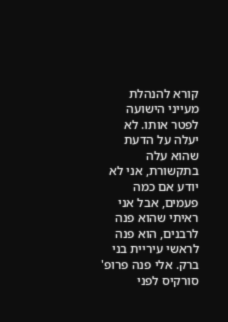קורא להנהלת מעייני הישועה לפטר אותו. לא יעלה על הדעת שהוא עלה
בתקשורת, אני לא יודע אם כמה פעמים, אבל אני ראיתי שהוא פנה לרבנים, הוא פנה
לראשי עיריית בני ברק. אלי פנה פרופ' סורקיס לפני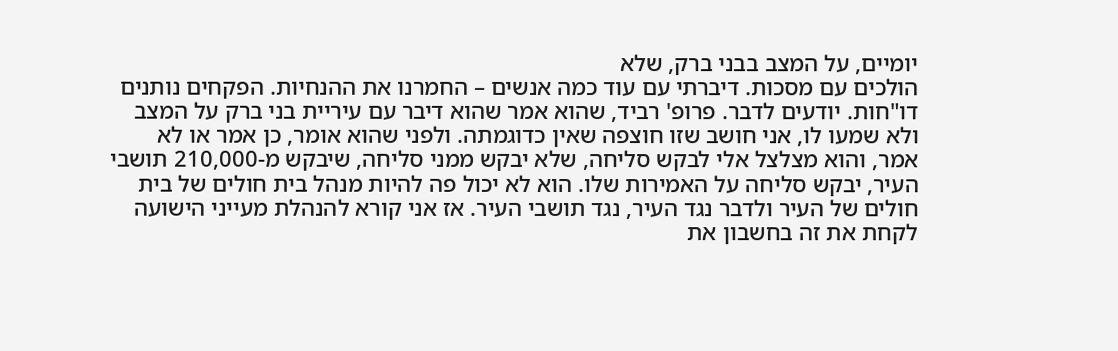יומיים, על המצב בבני ברק, שלא
הולכים עם מסכות. דיברתי עם עוד כמה אנשים – החמרנו את ההנחיות. הפקחים נותנים
דו"חות. יודעים לדבר. פרופ' רביד, שהוא אמר שהוא דיבר עם עיריית בני ברק על המצב
ולא שמעו לו, אני חושב שזו חוצפה שאין כדוגמתה. ולפני שהוא אומר, כן אמר או לא
אמר, והוא מצלצל אלי לבקש סליחה, שלא יבקש ממני סליחה, שיבקש מ-210,000 תושבי
העיר, יבקש סליחה על האמירות שלו. הוא לא יכול פה להיות מנהל בית חולים של בית
חולים של העיר ולדבר נגד העיר, נגד תושבי העיר. אז אני קורא להנהלת מעייני הישועה
לקחת את זה בחשבון את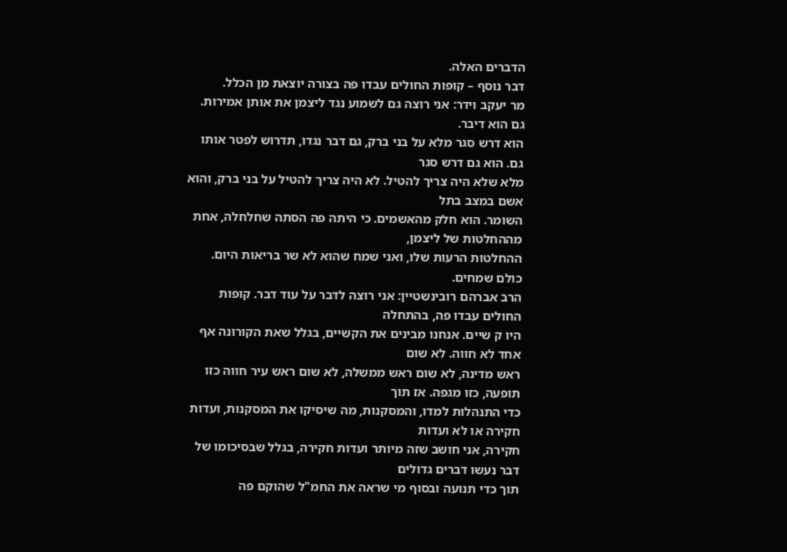הדברים האלה.
דבר נוסף – קופות החולים עבדו פה בצורה יוצאת מן הכלל.
מר יעקב וידר: אני רוצה גם לשמוע נגד ליצמן את אותן אמירות. גם הוא דיבר.
הוא דרש סגר מלא על בני ברק, גם דבר נגדו, תדרוש לפטר אותו גם. הוא גם דרש סגר
מלא שלא היה צריך להטיל. לא היה צריך להטיל על בני ברק, והוא אשם במצב בתל
השומר. הוא חלק מהאשמים. כי היתה פה הסתה שחלחלה, אחת מההחלטות של ליצמן,
ההחלטות הרעות שלו, ואני שמח שהוא לא שר בריאות היום. כולם שמחים.
הרב אברהם רובינשטיין: אני רוצה לדבר על עוד דבר. קופות החולים עבדו פה, בהתחלה
היו ק שיים. אנחנו מבינים את הקשיים, בגלל שאת הקורונה אף אחד לא חווה. לא שום
ראש מדינה, לא שום ראש ממשלה, לא שום ראש עיר חווה כזו תופעה, כזו מגפה. אז תוך
כדי התנהלות למדו, והמסקנות, מה שיסיקו את המסקנות, ועדות חקירה או לא ועדות
חקירה, אני חושב שזה מיותר ועדות חקירה, בגלל שבסיכומו של דבר נעשו דברים גדולים
תוך כדי תנועה ובסוף מי שראה את החמ"ל שהוקם פה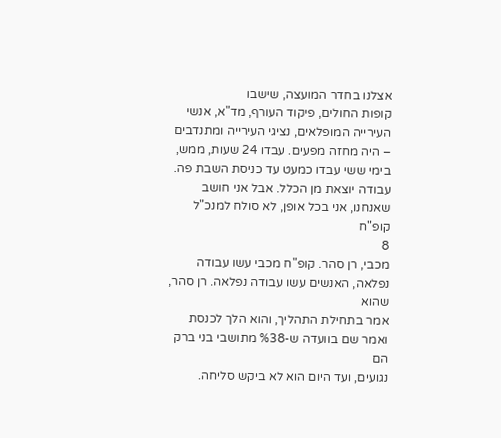אצלנו בחדר המועצה, שישבו
קופות החולים, פיקוד העורף, מד"א, אנשי העירייה המופלאים, נציגי העירייה ומתנדבים
– היה מחזה מפעים. עבדו 24 שעות, ממש, בימי ששי עבדו כמעט עד כניסת השבת פה.
עבודה יוצאת מן הכלל. אבל אני חושב שאנחנו, אני בכל אופן, לא סולח למנכ"ל קופ"ח
8
מכבי, רן סהר. קופ"ח מכבי עשו עבודה נפלאה, האנשים עשו עבודה נפלאה. רן סהר, שהוא
אמר בתחילת התהליך, והוא הלך לכנסת ואמר שם בוועדה ש-%38 מתושבי בני ברק הם
נגועים, ועד היום הוא לא ביקש סליחה.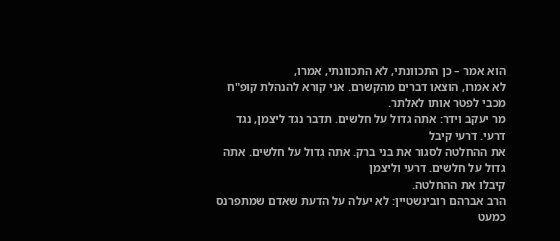הוא אמר – כן התכוונתי, לא התכוונתי, אמרו,
לא אמרו, הוצאו דברים מהקשרם. אני קורא להנהלת קופ"ח מכבי לפטר אותו לאלתר.
מר יעקב וידר: אתה גדול על חלשים. תדבר נגד ליצמן, נגד דרעי. דרעי קיבל
את ההחלטה לסגור את בני ברק. אתה גדול על חלשים. אתה גדול על חלשים. דרעי וליצמן
קיבלו את ההחלטה.
הרב אברהם רובינשטיין: לא יעלה על הדעת שאדם שמתפרנס כמעט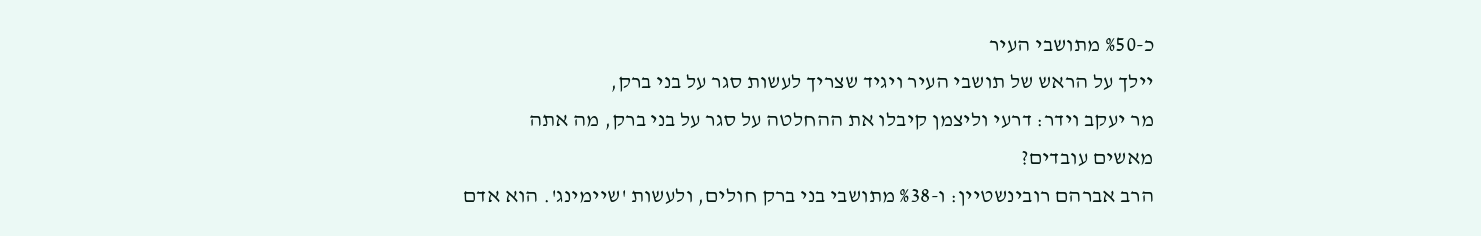כ-%50 מתושבי העיר
יילך על הראש של תושבי העיר ויגיד שצריך לעשות סגר על בני ברק,
מר יעקב וידר: דרעי וליצמן קיבלו את ההחלטה על סגר על בני ברק, מה אתה
מאשים עובדים?
הרב אברהם רובינשטיין: ו-%38 מתושבי בני ברק חולים, ולעשות 'שיימינג'. הוא אדם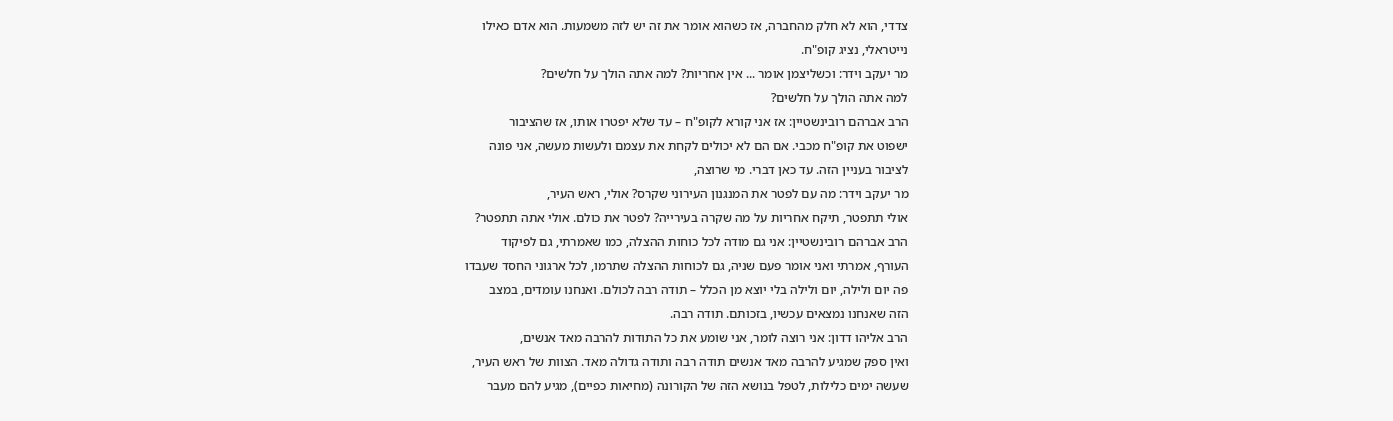צדדי, הוא לא חלק מהחברה, אז כשהוא אומר את זה יש לזה משמעות. הוא אדם כאילו
נייטראלי, נציג קופ"ח.
מר יעקב וידר: וכשליצמן אומר ... אין אחריות? למה אתה הולך על חלשים?
למה אתה הולך על חלשים?
הרב אברהם רובינשטיין: אז אני קורא לקופ"ח – עד שלא יפטרו אותו, אז שהציבור
ישפוט את קופ"ח מכבי. אם הם לא יכולים לקחת את עצמם ולעשות מעשה, אני פונה
לציבור בעניין הזה. עד כאן דברי. מי שרוצה,
מר יעקב וידר: מה עם לפטר את המנגנון העירוני שקרס? אולי, ראש העיר,
אולי תתפטר, תיקח אחריות על מה שקרה בעירייה? לפטר את כולם. אולי אתה תתפטר?
הרב אברהם רובינשטיין: אני גם מודה לכל כוחות ההצלה, כמו שאמרתי, גם לפיקוד
העורף, אמרתי ואני אומר פעם שניה, גם לכוחות ההצלה שתרמו, לכל ארגוני החסד שעבדו
פה יום ולילה, יום ולילה בלי יוצא מן הכלל – תודה רבה לכולם. ואנחנו עומדים, במצב
הזה שאנחנו נמצאים עכשיו, בזכותם. תודה רבה.
הרב אליהו דדון: אני רוצה לומר, אני שומע את כל התודות להרבה מאד אנשים,
ואין ספק שמגיע להרבה מאד אנשים תודה רבה ותודה גדולה מאד. הצוות של ראש העיר,
שעשה ימים כלילות, לטפל בנושא הזה של הקורונה (מחיאות כפיים), מגיע להם מעבר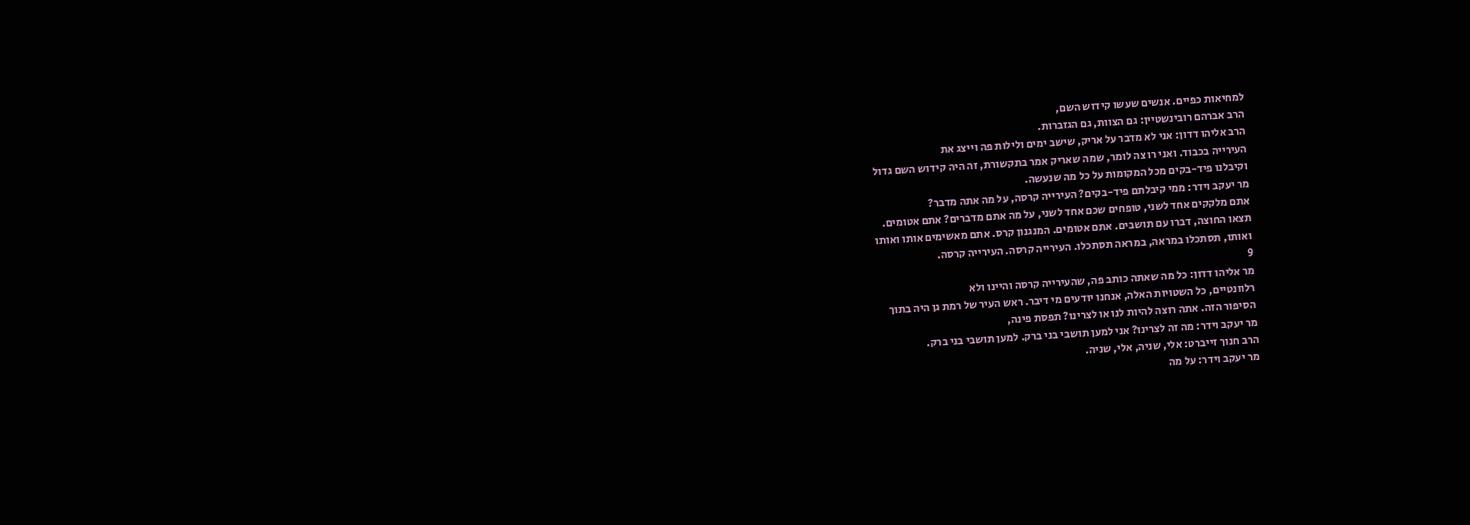למחיאות כפיים. אנשים שעשו קידוש השם,
הרב אברהם רובינשטיין: גם הצוות, גם הגזברות.
הרב אליהו דדון: אני לא מדבר על אריק, שישב ימים ולילות פה וייצג את
העירייה בכבוד. ואני רו צה לומר, שמה שאריק אמר בתקשורת, זה היה קידוש השם גדול
וקיבלנו פיד-בקים מכל המקומות על כל מה שנעשה.
מר יעקב וידר: ממי קיבלתם פיד-בקים? העירייה קרסה, על מה אתה מדבר?
אתם מלקקים אחד לשני, טופחים שכם אחד לשני, על מה אתם מדברים? אתם אטומים.
תצאו החוצה, דברו עם תושבים. אתם אטומים. המנגנון קרס. אתם מאשימים אותו ואותו
ואותו, תסתכלו במראה, במראה תסתכלו. העירייה קרסה. העירייה קרסה.
9
מר אליהו דדון: כל מה שאתה כותב פה, שהעירייה קרסה והיינו ולא
רלוונטיים, כל השטויות האלה, אנחנו יודעים מי דיבר. ראש העיר של רמת גן היה בתוך
הסיפור הזה. אתה רוצה להיות לנו או לצרינו? תפסת פינה,
מר יעקב וידר: מה זה לצרינו? אני למען תושבי בני ברק. למען תושבי בני ברק.
הרב חנוך זייברט: אלי, שניה, אלי, שניה.
מר יעקב וידר: על מה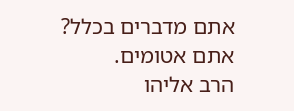אתם מדברים בכלל? אתם אטומים.
הרב אליהו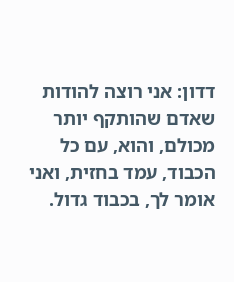דדון: אני רוצה להודות שאדם שהותקף יותר מכולם, והוא, עם כל
הכבוד, עמד בחזית, ואני אומר לך, בכבוד גדול.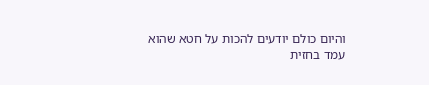והיום כולם יודעים להכות על חטא שהוא
עמד בחזית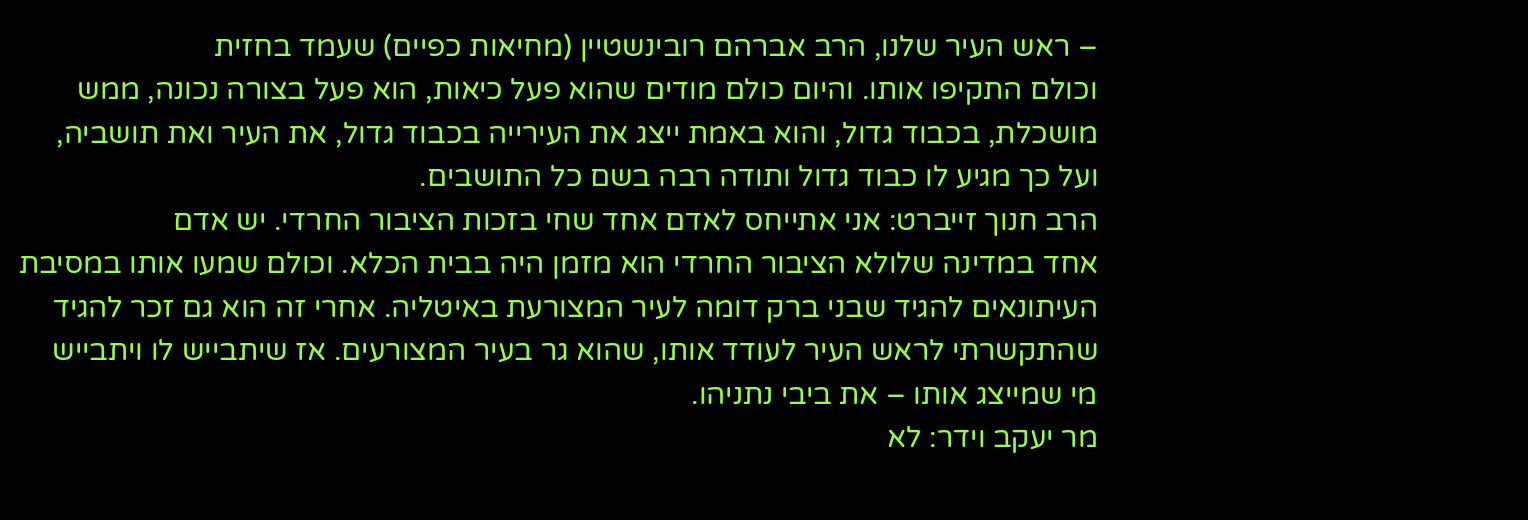– ראש העיר שלנו, הרב אברהם רובינשטיין (מחיאות כפיים) שעמד בחזית
וכולם התקיפו אותו. והיום כולם מודים שהוא פעל כיאות, הוא פעל בצורה נכונה, ממש
מושכלת, בכבוד גדול, והוא באמת ייצג את העירייה בכבוד גדול, את העיר ואת תושביה,
ועל כך מגיע לו כבוד גדול ותודה רבה בשם כל התושבים.
הרב חנוך זייברט: אני אתייחס לאדם אחד שחי בזכות הציבור החרדי. יש אדם
אחד במדינה שלולא הציבור החרדי הוא מזמן היה בבית הכלא. וכולם שמעו אותו במסיבת
העיתונאים להגיד שבני ברק דומה לעיר המצורעת באיטליה. אחרי זה הוא גם זכר להגיד
שהתקשרתי לראש העיר לעודד אותו, שהוא גר בעיר המצורעים. אז שיתבייש לו ויתבייש
מי שמייצג אותו – את ביבי נתניהו.
מר יעקב וידר: לא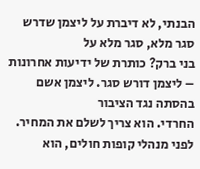הבנתי, לא דיברת על ליצמן שדרש סגר מלא, סגר מלא על
בני ברק? כותרת של ידיעות אחרונות – ליצמן דורש סגר. ליצמן אשם בהסתה נגד הציבור
החרדי. הוא צריך לשלם את המחיר. לפני מנהלי קופות חולים, הוא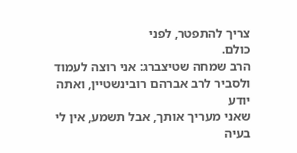צריך להתפטר, לפני
כולם.
הרב שמחה שטיצברג: אני רוצה לעמוד ולסביר לרב אברהם רובינשטיין, ואתה יודע
שאני מעריך אותך, אבל תשמע, אין לי בעיה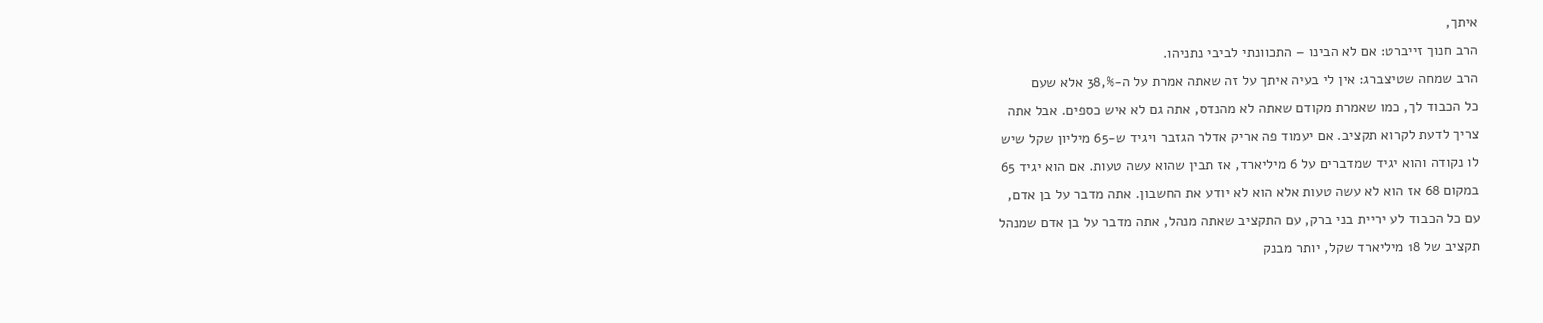איתך,
הרב חנוך זייברט: אם לא הבינו – התכוונתי לביבי נתניהו.
הרב שמחה שטיצברג: אין לי בעיה איתך על זה שאתה אמרת על ה-%,38 אלא שעם
כל הכבוד לך, כמו שאמרת מקודם שאתה לא מהנדס, אתה גם לא איש כספים. אבל אתה
צריך לדעת לקרוא תקציב. אם יעמוד פה אריק אדלר הגזבר ויגיד ש-65 מיליון שקל שיש
לו נקודה והוא יגיד שמדברים על 6 מיליארד, אז תבין שהוא עשה טעות. אם הוא יגיד 65
במקום 68 אז הוא לא עשה טעות אלא הוא לא יודע את החשבון. אתה מדבר על בן אדם,
עם כל הכבוד לע יריית בני ברק, עם התקציב שאתה מנהל, אתה מדבר על בן אדם שמנהל
תקציב של 18 מיליארד שקל, יותר מבנק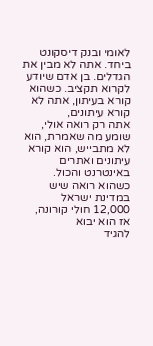לאומי ובנק דיסקונט ביחד. אתה לא מבין את
הגדלים. בן אדם שיודע לקרוא תקציב. כשהוא קורא בעיתון, אתה לא קורא עיתונים,
אתה רק רואה אולי, שומע מה שאמרת, הוא לא מתבייש, הוא קורא עיתונים ואתרים
באינטרנט והכול. כשהוא רואה שיש במדינת ישראל 12,000 חולי קורונה, אז הוא יבוא
להגיד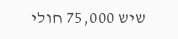שיש 75,000 חולי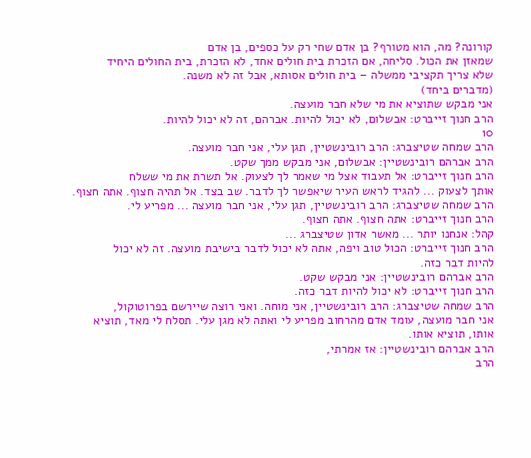קורונה? מה, הוא מטורף? בן אדם שחי רק על כספים, בן אדם
שמאזן את הכול. סליחה, אם הזכרת בית חולים אחד, לא הזכרת, בית החולים היחיד
שלא צריך תקציבי ממשלה – בית חולים אסותא, אבל זה לא משנה.
(מדברים ביחד)
אני מבקש שתוציא את מי שלא חבר מועצה.
הרב חנוך זייברט: אבשלום, לא יכול להיות. אברהם, זה לא יכול להיות.
10
הרב שמחה שטיצברג: הרב רובינשטיין, תגן עלי, אני חבר מועצה.
הרב אברהם רובינשטיין: אבשלום, אני מבקש ממך שקט.
הרב חנוך זייברט: אל תעבוד אצל מי שאמר לך לצעוק. אל תשרת את מי ששלח
אותך לצעוק ... להגיד לראש העיר שיאפשר לך לדבר. שב בצד. אל תהיה חצוף. אתה חצוף.
הרב שמחה שטיצברג: הרב רובינשטיין, תגן עלי, אני חבר מועצה ... מפריע לי.
הרב חנוך זייברט: אתה חצוף. אתה חצוף.
קהל: אנחנו יותר ... מאשר אדון שטיצברג ...
הרב חנוך זייברט: הכול טוב ויפה, אתה לא יכול לדבר בישיבת מועצה. זה לא יכול
להיות דבר כזה.
הרב אברהם רובינשטיין: אני מבקש שקט.
הרב חנוך זייברט: לא יכול להיות דבר כזה.
הרב שמחה שטיצברג: הרב רובינשטיין, אני מוחה. ואני רוצה שיירשם בפרוטוקול,
אני חבר מועצה, עומד אדם מהרחוב מפריע לי ואתה לא מגן עלי. תסלח לי מאד, תוציא
אותו, תוציא אותו.
הרב אברהם רובינשטיין: אז אמרתי,
הרב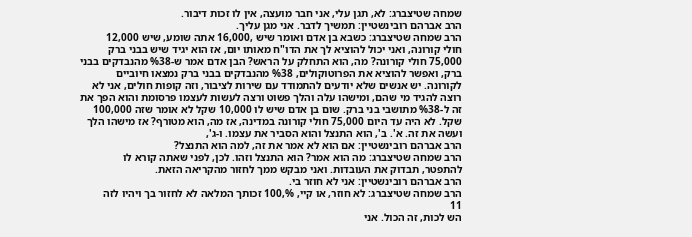שמחה שטיצברג: לא, תגן עלי, אני חבר מועצה, אין לו זכות דיבור.
הרב אברהם רובינשטיין: תמשיך לדבר. אני מגן עליך.
הרב שמחה שטיצברג: כשבא בן אדם ואומר שיש ,16,000 אתה שומע, שיש 12,000
חולי קורונה, ואני יכול להוציא לך את הדו"ח מאותו יום, אז הוא יגיד שיש בבני ברק
75,000 חולי קורונה? מה, הוא התחלק על הראש? הבן אדם אמר ש-%38 מהנבדקים בבני
ברק, ואפשר להוציא את הפרוטוקולים, %38 מהנבדקים בבני ברק נמצאו חיוביים
לקורונה. יש אנשים שלא יודעים להתמודד עם שירות לציבור, וזה קופות חולים, אני לא
רוצה להגיד מי שהם, ומישהו עלה והלך פשוט ורצה לעשות לעצמו פרסומת והוא הפך את
זה ל-%38 מתושבי בני ברק. שום בן אדם שיש לו 10,000 שקל לא אומר שזה 100,000
שקל. לא היה עד היום 75,000 חולי קורונה במדינה, אז מה, הוא מטורף? אז מישהו הלך
ועשה את זה. א'. ב', הוא התנצל והוא הסביר את עצמו. ו-ג',
הרב אברהם רובינשטיין: אם הוא לא אמר את זה, למה הוא התנצל?
הרב שמחה שטיצברג: מה הוא אמר? הוא התנצל וזהו. לכן, לפני שאתה קורא לו
להתפטר, תבדוק את העובדות. ואני מבקש ממך לחזור מהקריאה הזאת.
הרב אברהם רובינשטיין: אני לא חוזר בי.
הרב שמחה שטיצברג: לא חוזר, או קיי, %,100 זכותך המלאה לא לחזור בך ויהיו לזה
11
הש לכות, זה הכול. אני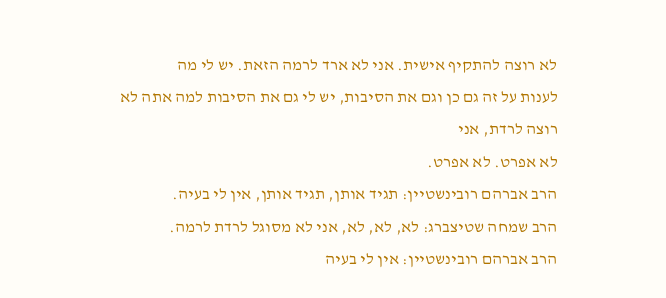לא רוצה להתקיף אישית. אני לא ארד לרמה הזאת. יש לי מה
לענות על זה גם כן וגם את הסיבות, יש לי גם את הסיבות למה אתה לא רוצה לרדת, אני
לא אפרט. לא אפרט.
הרב אברהם רובינשטיין: תגיד אותן, תגיד אותן, אין לי בעיה.
הרב שמחה שטיצברג: לא, לא, לא, אני לא מסוגל לרדת לרמה.
הרב אברהם רובינשטיין: אין לי בעיה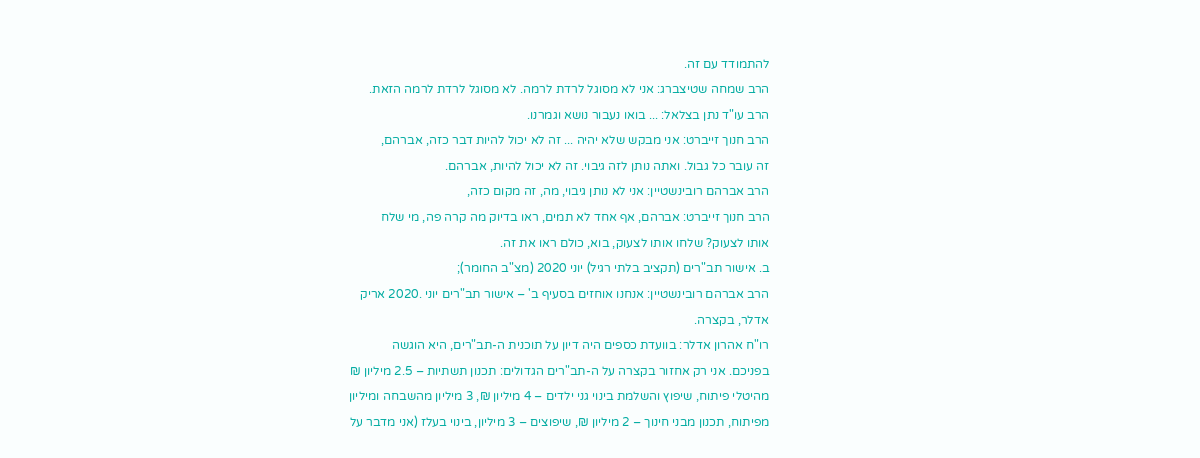להתמודד עם זה.
הרב שמחה שטיצברג: אני לא מסוגל לרדת לרמה. לא מסוגל לרדת לרמה הזאת.
הרב עו"ד נתן בצלאל: ... בואו נעבור נושא וגמרנו.
הרב חנוך זייברט: אני מבקש שלא יהיה ... זה לא יכול להיות דבר כזה, אברהם,
זה עובר כל גבול. ואתה נותן לזה גיבוי. זה לא יכול להיות, אברהם.
הרב אברהם רובינשטיין: אני לא נותן גיבוי, מה, זה מקום כזה,
הרב חנוך זייברט: אברהם, אף אחד לא תמים, ראו בדיוק מה קרה פה, מי שלח
אותו לצעוק? שלחו אותו לצעוק, בוא, כולם ראו את זה.
ב. אישור תב"רים (תקציב בלתי רגיל) יוני 2020 (מצ"ב החומר);
הרב אברהם רובינשטיין: אנחנו אוחזים בסעיף ב' – אישור תב"רים יוני .2020 אריק
אדלר, בקצרה.
רו"ח אהרון אדלר: בוועדת כספים היה דיון על תוכנית ה-תב"רים, היא הוגשה
בפניכם. אני רק אחזור בקצרה על ה-תב"רים הגדולים: תכנון תשתיות – 2.5 מיליון ₪
מהיטלי פיתוח, שיפוץ והשלמת בינוי גני ילדים – 4 מיליון ₪, 3 מיליון מהשבחה ומיליון
מפיתוח, תכנון מבני חינוך – 2 מיליון ₪, שיפוצים – 3 מיליון, בינוי בעלז (אני מדבר על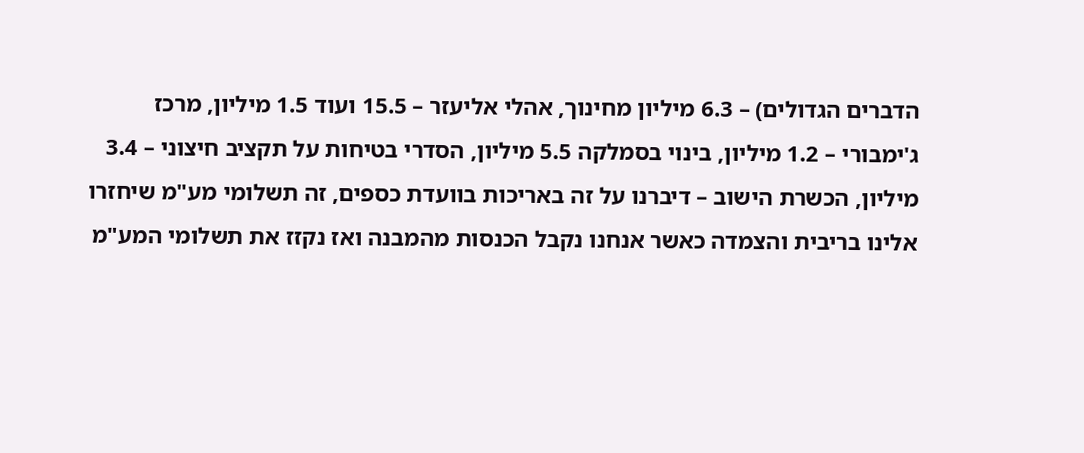הדברים הגדולים) – 6.3 מיליון מחינוך, אהלי אליעזר – 15.5 ועוד 1.5 מיליון, מרכז
ג'ימבורי – 1.2 מיליון, בינוי בסמלקה 5.5 מיליון, הסדרי בטיחות על תקציב חיצוני – 3.4
מיליון, הכשרת הישוב – דיברנו על זה באריכות בוועדת כספים, זה תשלומי מע"מ שיחזרו
אלינו בריבית והצמדה כאשר אנחנו נקבל הכנסות מהמבנה ואז נקזז את תשלומי המע"מ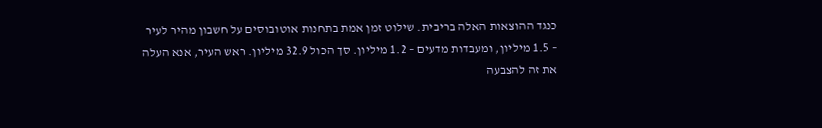כנגד ההוצאות האלה בריבית. שילוט זמן אמת בתחנות אוטובוסים על חשבון מהיר לעיר
– 1.5 מיליון, ומעבדות מדעים – 1.2 מיליון. סך הכול 32.9 מיליון. ראש העיר, אנא העלה
את זה להצבעה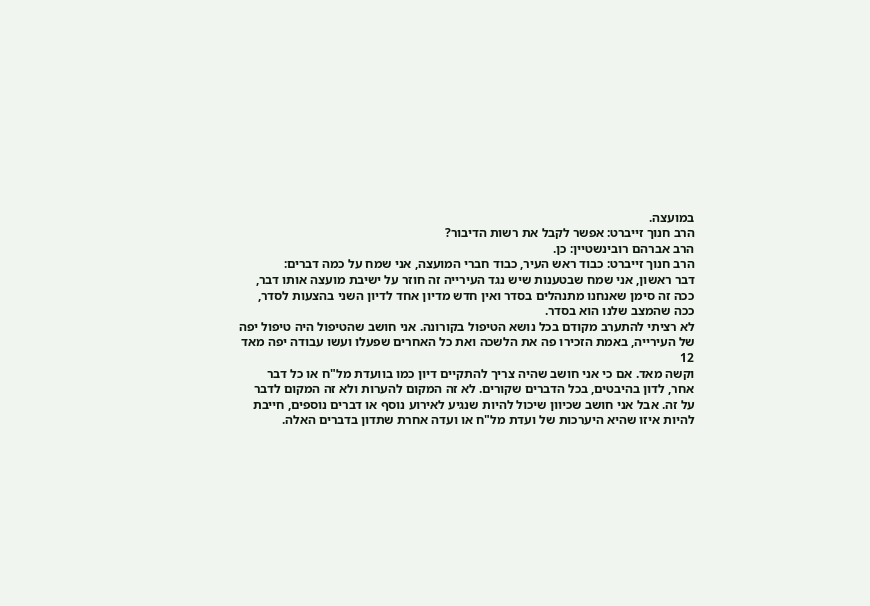במועצה.
הרב חנוך זייברט: אפשר לקבל את רשות הדיבור?
הרב אברהם רובינשטיין: כן.
הרב חנוך זייברט: כבוד ראש העיר, כבוד חברי המועצה, אני שמח על כמה דברים:
דבר ראשון, אני שמח שבטענות שיש נגד העירייה זה חוזר על ישיבת מועצה אותו דבר,
ככה זה סימן שאנחנו מתנהלים בסדר ואין חדש מדיון אחד לדיון השני בהצעות לסדר,
ככה שהמצב שלנו הוא בסדר.
לא רציתי להתערב מקודם בכל נושא הטיפול בקורונה. אני חושב שהטיפול היה טיפול יפה
של העירייה, באמת הזכירו פה את הלשכה ואת כל האחרים שפעלו ועשו עבודה יפה מאד
12
וקשה מאד. אם כי אני חושב שהיה צריך להתקיים דיון כמו בוועדת מל"ח או כל דבר
אחר, לדון בהיבטים, בכל הדברים שקורים. לא זה המקום להערות ולא זה המקום לדבר
על זה. אבל אני חושב שכיוון שיכול להיות שנגיע לאירוע נוסף או דברים נוספים, חייבת
להיות איזו שהיא היערכות של ועדת מל"ח או ועדה אחרת שתדון בדברים האלה.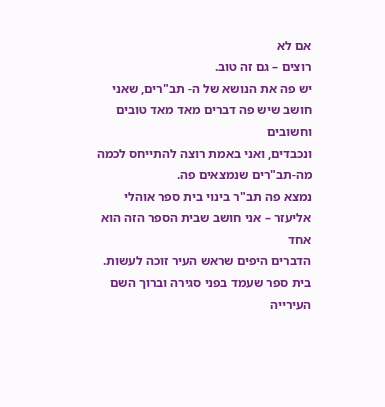אם לא
רוצים – גם זה טוב.
יש פה את הנושא של ה- תב"רים, שאני חושב שיש פה דברים מאד מאד טובים וחשובים
ונכבדים, ואני באמת רוצה להתייחס לכמה מה-תב"רים שנמצאים פה.
נמצא פה תב"ר בינוי בית ספר אוהלי אליעזר – אני חושב שבית הספר הזה הוא אחד
הדברים היפים שראש העיר זוכה לעשות. בית ספר שעמד בפני סגירה וברוך השם העירייה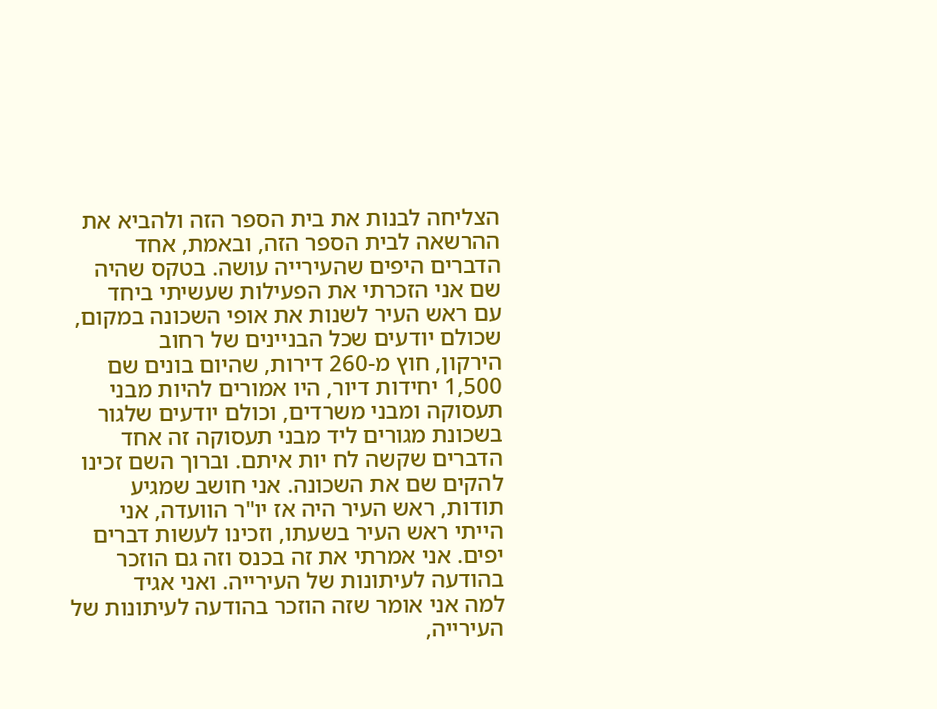הצליחה לבנות את בית הספר הזה ולהביא את ההרשאה לבית הספר הזה, ובאמת, אחד
הדברים היפים שהעירייה עושה. בטקס שהיה שם אני הזכרתי את הפעילות שעשיתי ביחד
עם ראש העיר לשנות את אופי השכונה במקום, שכולם יודעים שכל הבניינים של רחוב
הירקון, חוץ מ-260 דירות, שהיום בונים שם 1,500 יחידות דיור, היו אמורים להיות מבני
תעסוקה ומבני משרדים, וכולם יודעים שלגור בשכונת מגורים ליד מבני תעסוקה זה אחד
הדברים שקשה לח יות איתם. וברוך השם זכינו להקים שם את השכונה. אני חושב שמגיע
תודות, ראש העיר היה אז יו"ר הוועדה, אני הייתי ראש העיר בשעתו, וזכינו לעשות דברים
יפים. אני אמרתי את זה בכנס וזה גם הוזכר בהודעה לעיתונות של העירייה. ואני אגיד
למה אני אומר שזה הוזכר בהודעה לעיתונות של העירייה,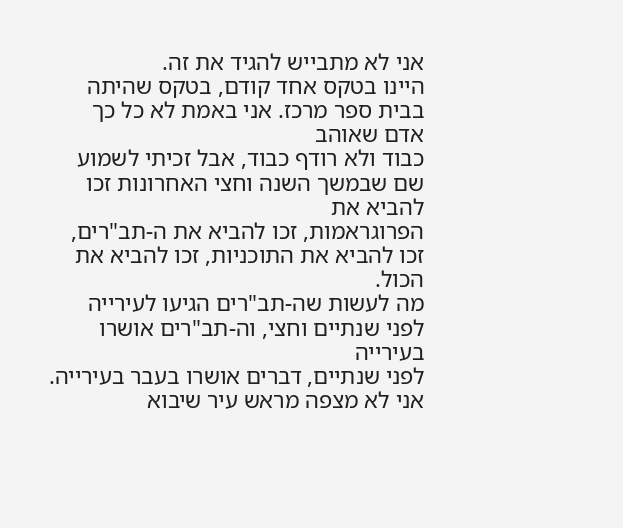אני לא מתבייש להגיד את זה.
היינו בטקס אחד קודם, בטקס שהיתה בבית ספר מרכז. אני באמת לא כל כך אדם שאוהב
כבוד ולא רודף כבוד, אבל זכיתי לשמוע שם שבמשך השנה וחצי האחרונות זכו להביא את
הפרוגראמות, זכו להביא את ה-תב"רים, זכו להביא את התוכניות, זכו להביא את הכול.
מה לעשות שה-תב"רים הגיעו לעירייה לפני שנתיים וחצי, וה-תב"רים אושרו בעירייה
לפני שנתיים, דברים אושרו בעבר בעירייה. אני לא מצפה מראש עיר שיבוא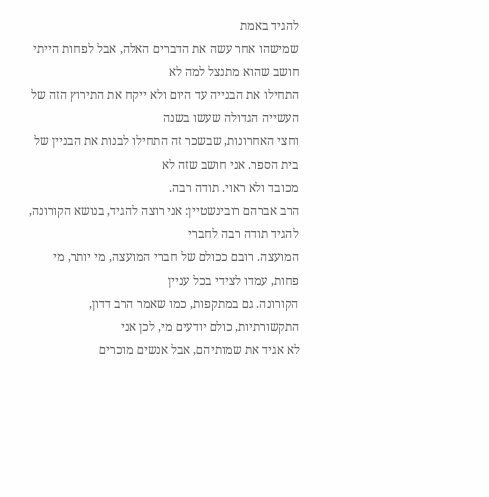להגיד באמת
שמישהו אחר עשה את הדברים האלה, אבל לפחות הייתי חושב שהוא מתנצל למה לא
התחילו את הבנייה עד היום ולא ייקח את התירוץ הזה של העשייה הגדולה שעשו בשנה
וחצי האחרונות, שבשכר זה התחילו לבנות את הבניין של בית הספר. אני חושב שזה לא
מכובד ולא ראוי. תודה רבה.
הרב אברהם רובינשטיין: אני רוצה להגיד, בנושא הקורונה, להגיד תודה רבה לחברי
המועצה. רובם ככולם של חברי המועצה, מי יותר, מי פחות, עמדו לצידי בכל עניין
הקורונה. גם במתקפות, כמו שאמר הרב דדון, התקשורתיות, כולם יודעים מי, לכן אני
לא אגיד את שמותיהם, אבל אנשים מוכרים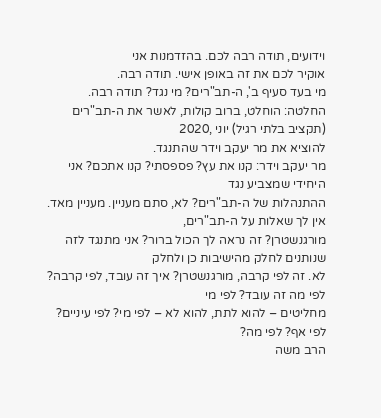וידועים, תודה רבה לכם. בהזדמנות אני
אוקיר לכם את זה באופן אישי. תודה רבה.
מי בעד סעיף ב', ה-תב"רים? מי נגד? תודה רבה.
החלטה: הוחלט, ברוב קולות, לאשר את ה-תב"רים (תקציב בלתי רגיל) יוני ,2020
להוציא את מר יעקב וידר שהתנגד.
מר יעקב וידר: קנו את עץ? פספסתי? קנו אתכם? אני היחידי שמצביע נגד
ההתנהלות של ה-תב"רים? לא, סתם מעניין. מעניין מאד. אין לך שאלות על ה-תב"רים,
מורגנשטרן? זה נראה לך הכול ברור? אני מתנגד לזה שנותנים לחלק מהישיבות כן ולחלק
לא. זה לפי קרבה, מורגנשטרן? איך זה עובד, לפי קרבה? לפי מה זה עובד? לפי מי
מחליטים – להוא לתת, להוא לא – לפי מי? לפי עיניים? לפי אף? לפי מה?
הרב משה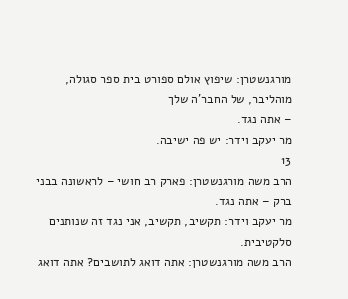מורגנשטרן: שיפוץ אולם ספורט בית ספר סגולה, מוהליבר, של החבר'ה שלך
– אתה נגד.
מר יעקב וידר: יש פה ישיבה.
13
הרב משה מורגנשטרן: פארק רב חושי – לראשונה בבני ברק – אתה נגד.
מר יעקב וידר: תקשיב, תקשיב, אני נגד זה שנותנים סלקטיבית.
הרב משה מורגנשטרן: אתה דואג לתושבים? אתה דואג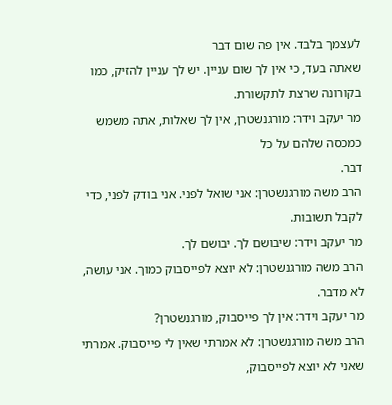לעצמך בלבד. אין פה שום דבר
שאתה בעד, כי אין לך שום עניין. יש לך עניין להזיק, כמו בקורונה שרצת לתקשורת.
מר יעקב וידר: מורגנשטרן, אין לך שאלות, אתה משמש כמכסה שלהם על כל
דבר.
הרב משה מורגנשטרן: אני שואל לפני. אני בודק לפני, כדי לקבל תשובות.
מר יעקב וידר: שיבושם לך. יבושם לך.
הרב משה מורגנשטרן: לא יוצא לפייסבוק כמוך. אני עושה, לא מדבר.
מר יעקב וידר: אין לך פייסבוק, מורגנשטרן?
הרב משה מורגנשטרן: לא אמרתי שאין לי פייסבוק. אמרתי שאני לא יוצא לפייסבוק,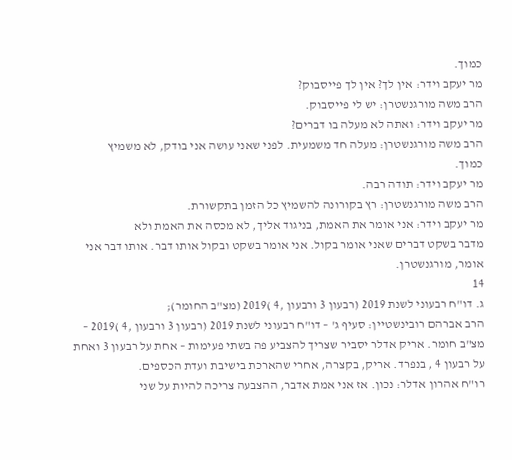כמוך.
מר יעקב וידר: אין לך? אין לך פייסבוק?
הרב משה מורגנשטרן: יש לי פייסבוק.
מר יעקב וידר: ואתה לא מעלה בו דברים?
הרב משה מורגנשטרן: מעלה חד משמעית. לפני שאני עושה אני בודק, לא משמיץ
כמוך.
מר יעקב וידר: תודה רבה.
הרב משה מורגנשטרן: רץ בקורונה להשמיץ כל הזמן בתקשורת.
מר יעקב וידר: אני אומר את האמת, בניגוד אליך, לא מכסה את האמת ולא
מדבר בשקט דברים שאני אומר בקול. אני אומר בשקט ובקול אותו דבר. אותו דבר אני
אומר, מורגנשטרן.
14
ג. דו"ח רבעוני לשנת 2019 (רבעון 3 ורבעון ,4 )2019 (מצ"ב החומר);
הרב אברהם רובינשטיין: סעיף ג' – דו"ח רבעוני לשנת 2019 (רבעון 3 ורבעון ,4 )2019 –
מצ"ב חומר. אריק אדלר יסביר שצריך להצביע פה בשתי פעימות – אחת על רבעון 3 ואחת
על רבעון 4 , בנפרד. אריק, בקצרה, אחרי שהארכת בישיבת ועדת הכספים.
רו"ח אהרון אדלר: נכון. אז אני אמת אדבר, ההצבעה צריכה להיות על שני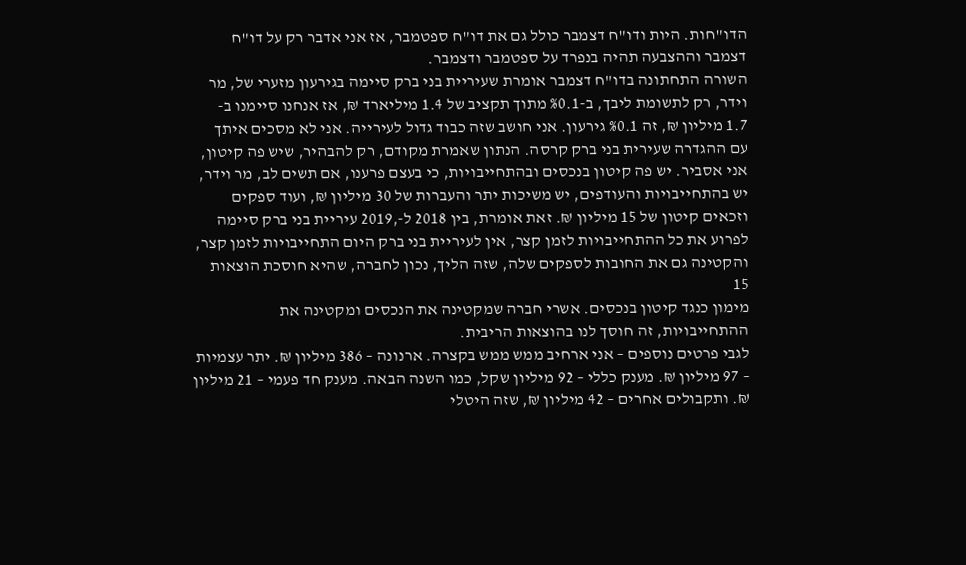הדו"חות. היות ודו"ח דצמבר כולל גם את דו"ח ספטמבר, אז אני אדבר רק על דו"ח
דצמבר וההצבעה תהיה בנפרד על ספטמבר ודצמבר.
השורה התחתונה בדו"ח דצמבר אומרת שעיריית בני ברק סיימה בגירעון מזערי של, מר
וידר, רק לתשומת ליבך, ב-%0.1 מתוך תקציב של 1.4 מיליארד ₪, אז אנחנו סיימנו ב-
1.7 מיליון ₪, זה %0.1 גירעון. אני חושב שזה כבוד גדול לעירייה. אני לא מסכים איתך
עם ההגדרה שעירית בני ברק קרסה. הנתון שאמרת מקודם, רק להבהיר, שיש פה קיטון,
אני אסביר. יש פה קיטון בנכסים ובהתחייבויות, כי בעצם פרענו, אם תשים לב, מר וידר,
יש בהתחייבויות והעודפים, יש משיכות יתר והעברות של 30 מיליון ₪, ועוד ספקים
וזכאים קיטון של 15 מיליון ₪. זאת אומרת, בין 2018 ל-,2019 עיריית בני ברק סיימה
לפרוע את כל ההתחייבויות לזמן קצר, אין לעיריית בני ברק היום התחייבויות לזמן קצר,
והקטינה גם את החובות לספקים שלה, שזה הליך, נכון לחברה, שהיא חוסכת הוצאות
15
מימון כנגד קיטון בנכסים. אשרי חברה שמקטינה את הנכסים ומקטינה את
ההתחייבויות, זה חוסך לנו בהוצאות הריבית.
לגבי פרטים נוספים – אני ארחיב ממש ממש בקצרה. ארנונה – 386 מיליון ₪. יתר עצמיות
– 97 מיליון ₪. מענק כללי – 92 מיליון שקל, כמו השנה הבאה. מענק חד פעמי – 21 מיליון
₪. ותקבולים אחרים – 42 מיליון ₪, שזה היטלי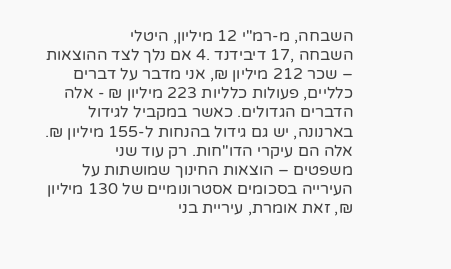השבחה, מ-רמ"י 12 מיליון, היטלי
השבחה ,17 דיבידנד .4 אם נלך לצד ההוצאות – שכר 212 מיליון ₪, אני מדבר על דברים
כלליים, פעולות כלליות 223 מיליון ₪ - אלה הדברים הגדולים. כאשר במקביל לגידול
בארנונה, יש גם גידול בהנחות ל-155 מיליון ₪. אלה הם עיקרי הדו"חות. רק עוד שני
משפטים – הוצאות החינוך שמושתות על העירייה בסכומים אסטרונומיים של 130 מיליון
₪, זאת אומרת, עיריית בני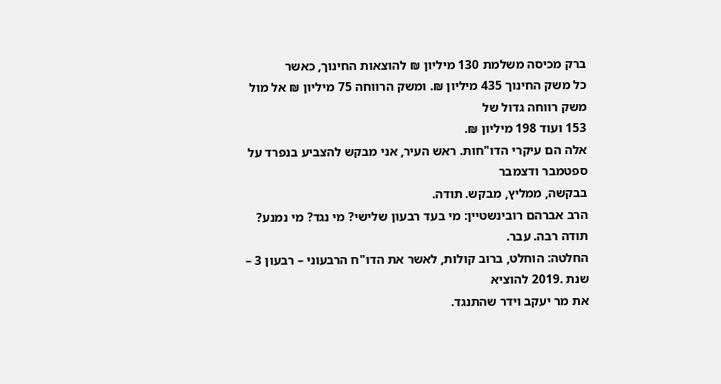ברק מכיסה משלמת 130 מיליון ₪ להוצאות החינוך, כאשר
כל משק החינוך 435 מיליון ₪. ומשק הרווחה 75 מיליון ₪ אל מול משק רווחה גדול של
153 ועוד 198 מיליון ₪.
אלה הם עיקרי הדו"חות. ראש העיר, אני מבקש להצביע בנפרד על ספטמבר ודצמבר
בבקשה, ממליץ, מבקש. תודה.
הרב אברהם רובינשטיין: מי בעד רבעון שלישי? מי נגד? מי נמנע? תודה רבה. עבר.
החלטה: הוחלט, ברוב קולות, לאשר את הדו"ח הרבעוני – רבעון 3 – שנת .2019 להוציא
את מר יעקב וידר שהתנגד.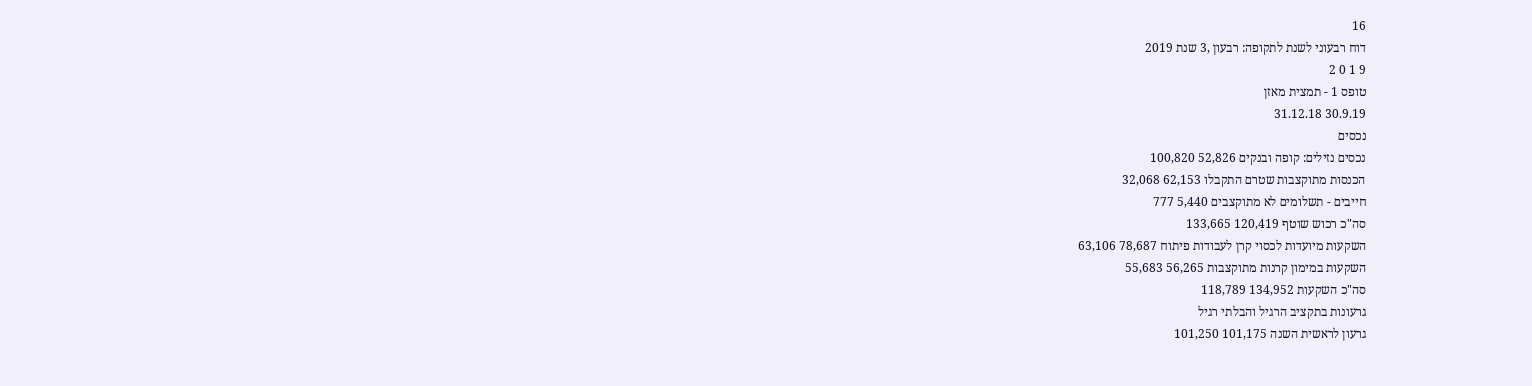16
דוח רבעוני לשנת לתקופה: רבעון ,3 שנת 2019
9 1 0 2
טופס 1 - תמצית מאזן
30.9.19 31.12.18
נכסים
נכסים נזילים: קופה ובנקים 52,826 100,820
הכנסות מתוקצבות שטרם התקבלו 62,153 32,068
חייבים - תשלומים לא מתוקצבים 5,440 777
סה"כ רכוש שוטף 120,419 133,665
השקעות מיועדות לכסוי קרן לעבודות פיתוח 78,687 63,106
השקעות במימון קרנות מתוקצבות 56,265 55,683
סה"כ השקעות 134,952 118,789
גרעונות בתקציב הרגיל והבלתי רגיל
גרעון לראשית השנה 101,175 101,250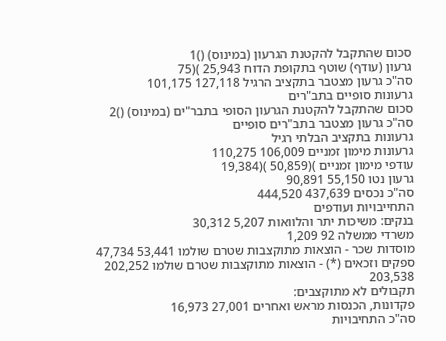סכום שהתקבל להקטנת הגרעון (במינוס) ()1
גרעון (עודף) שוטף בתקופת הדוח 25,943 )(75
סה"כ גרעון מצטבר בתקציב הרגיל 127,118 101,175
גרעונות סופיים בתב"רים
סכום שהתקבל להקטנת הגרעון הסופי בתבר"ים (במינוס) ()2
סה"כ גרעון מצטבר בתב"רים סופיים
גרעונות בתקציב הבלתי רגיל
גרעונות מימון זמניים 106,009 110,275
עודפי מימון זמניים )(50,859 )(19,384
גרעון נטו 55,150 90,891
סה"כ נכסים 437,639 444,520
התחייבויות ועודפים
בנקים: משיכות יתר והלוואות 5,207 30,312
משרדי ממשלה 92 1,209
מוסדות שכר - הוצאות מתוקצבות שטרם שולמו 53,441 47,734
ספקים וזכאים (*) - הוצאות מתוקצבות שטרם שולמו 202,252 203,538
תקבולים לא מתוקצבים:
פקדונות, הכנסות מראש ואחרים 27,001 16,973
סה"כ התחיבויות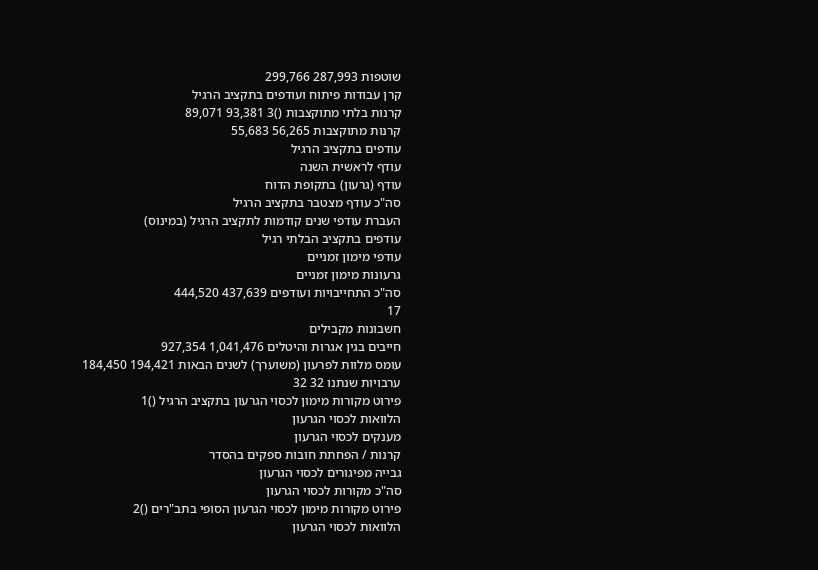שוטפות 287,993 299,766
קרן עבודות פיתוח ועודפים בתקציב הרגיל
קרנות בלתי מתוקצבות ()3 93,381 89,071
קרנות מתוקצבות 56,265 55,683
עודפים בתקציב הרגיל
עודף לראשית השנה
עודף (גרעון) בתקופת הדוח
סה"כ עודף מצטבר בתקציב הרגיל
העברת עודפי שנים קודמות לתקציב הרגיל (במינוס)
עודפים בתקציב הבלתי רגיל
עודפי מימון זמניים
גרעונות מימון זמניים
סה"כ התחייבויות ועודפים 437,639 444,520
17
חשבונות מקבילים
חייבים בגין אגרות והיטלים 1,041,476 927,354
עומס מלוות לפרעון (משוערך) לשנים הבאות 194,421 184,450
ערבויות שנתנו 32 32
פירוט מקורות מימון לכסוי הגרעון בתקציב הרגיל ()1
הלוואות לכסוי הגרעון
מענקים לכסוי הגרעון
קרנות / הפחתת חובות ספקים בהסדר
גבייה מפיגורים לכסוי הגרעון
סה"כ מקורות לכסוי הגרעון
פירוט מקורות מימון לכסוי הגרעון הסופי בתב"רים ()2
הלוואות לכסוי הגרעון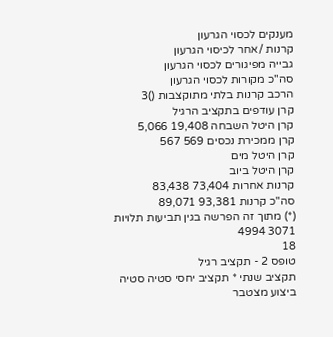מענקים לכסוי הגרעון
קרנות /אחר לכיסוי הגרעון
גבייה מפיגורים לכסוי הגרעון
סה"כ מקורות לכסוי הגרעון
הרכב קרנות בלתי מתוקצבות ()3
קרן עודפים בתקציב הרגיל
קרן היטל השבחה 19,408 5,066
קרן ממכירת נכסים 569 567
קרן היטל מים
קרן היטל ביוב
קרנות אחרות 73,404 83,438
סה"כ קרנות 93,381 89,071
(*) מתוך זה הפרשה בגין תביעות תלויות 3071 4994
18
טופס 2 - תקציב רגיל
תקציב שנתי * תקציב יחסי סטיה סטיה
ביצוע מצטבר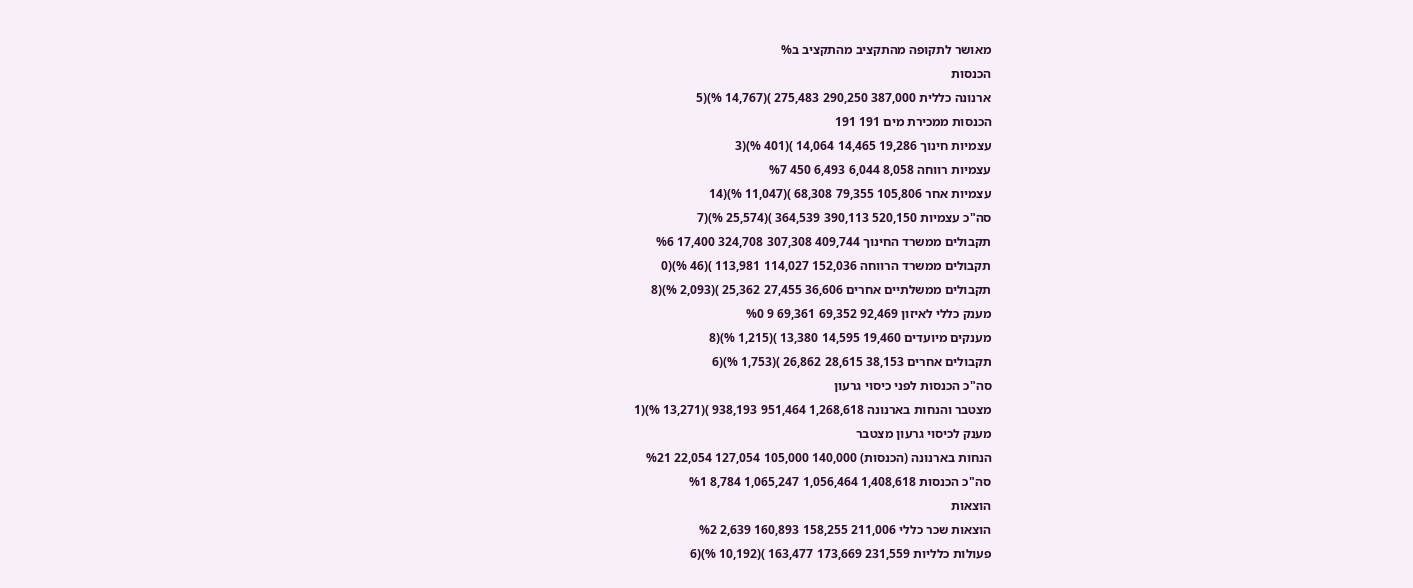מאושר לתקופה מהתקציב מהתקציב ב%
הכנסות
ארנונה כללית 387,000 290,250 275,483 )(14,767 %)(5
הכנסות ממכירת מים 191 191
עצמיות חינוך 19,286 14,465 14,064 )(401 %)(3
עצמיות רווחה 8,058 6,044 6,493 450 %7
עצמיות אחר 105,806 79,355 68,308 )(11,047 %)(14
סה"כ עצמיות 520,150 390,113 364,539 )(25,574 %)(7
תקבולים ממשרד החינוך 409,744 307,308 324,708 17,400 %6
תקבולים ממשרד הרווחה 152,036 114,027 113,981 )(46 %)(0
תקבולים ממשלתיים אחרים 36,606 27,455 25,362 )(2,093 %)(8
מענק כללי לאיזון 92,469 69,352 69,361 9 %0
מענקים מיועדים 19,460 14,595 13,380 )(1,215 %)(8
תקבולים אחרים 38,153 28,615 26,862 )(1,753 %)(6
סה"כ הכנסות לפני כיסוי גרעון
מצטבר והנחות בארנונה 1,268,618 951,464 938,193 )(13,271 %)(1
מענק לכיסוי גרעון מצטבר
הנחות בארנונה (הכנסות) 140,000 105,000 127,054 22,054 %21
סה"כ הכנסות 1,408,618 1,056,464 1,065,247 8,784 %1
הוצאות
הוצאות שכר כללי 211,006 158,255 160,893 2,639 %2
פעולות כלליות 231,559 173,669 163,477 )(10,192 %)(6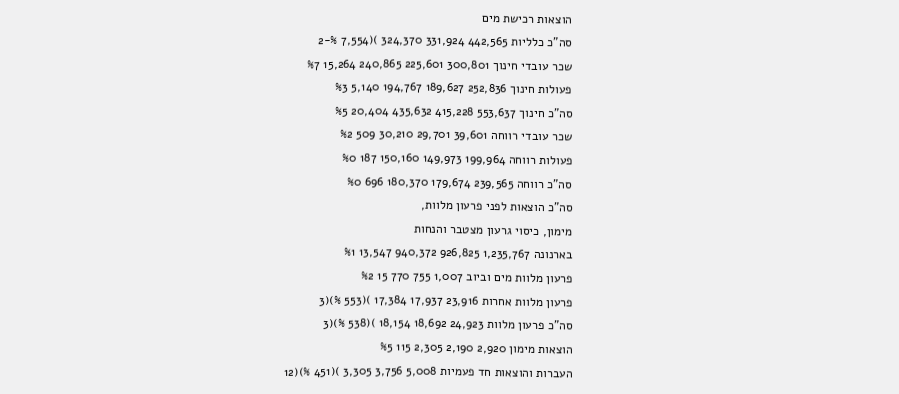הוצאות רכישת מים
סה"כ כלליות 442,565 331,924 324,370 )(7,554 %-2
שכר עובדי חינוך 300,801 225,601 240,865 15,264 %7
פעולות חינוך 252,836 189,627 194,767 5,140 %3
סה"כ חינוך 553,637 415,228 435,632 20,404 %5
שכר עובדי רווחה 39,601 29,701 30,210 509 %2
פעולות רווחה 199,964 149,973 150,160 187 %0
סה"כ רווחה 239,565 179,674 180,370 696 %0
סה"כ הוצאות לפני פרעון מלוות,
מימון, כיסוי גרעון מצטבר והנחות
בארנונה 1,235,767 926,825 940,372 13,547 %1
פרעון מלוות מים וביוב 1,007 755 770 15 %2
פרעון מלוות אחרות 23,916 17,937 17,384 )(553 %)(3
סה"כ פרעון מלוות 24,923 18,692 18,154 )(538 %)(3
הוצאות מימון 2,920 2,190 2,305 115 %5
העברות והוצאות חד פעמיות 5,008 3,756 3,305 )(451 %)(12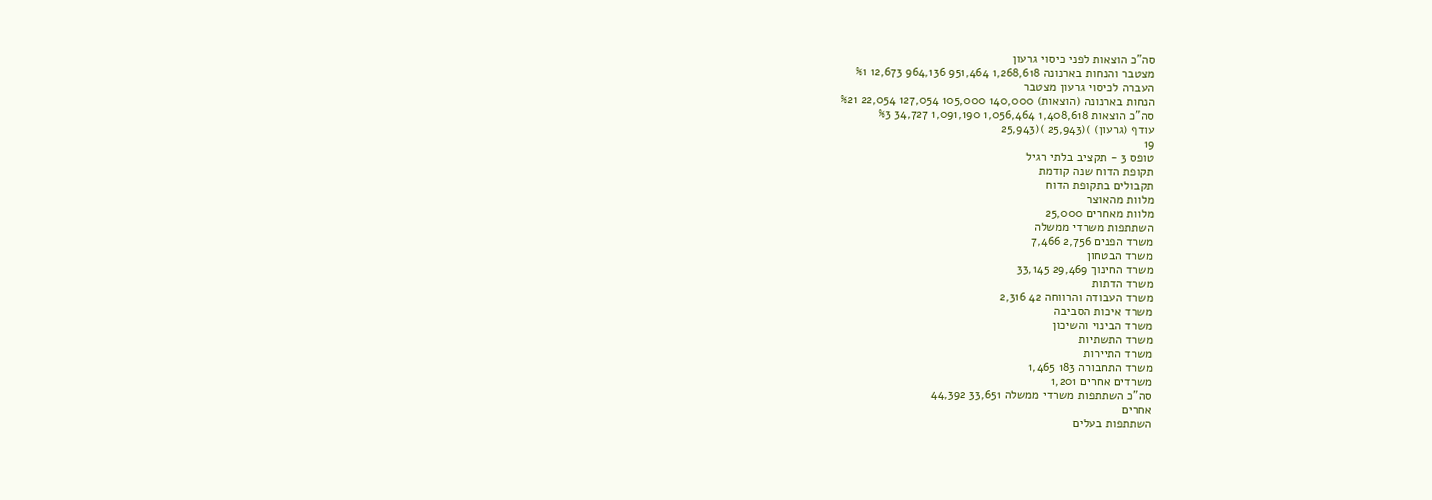סה"כ הוצאות לפני כיסוי גרעון
מצטבר והנחות בארנונה 1,268,618 951,464 964,136 12,673 %1
העברה לכיסוי גרעון מצטבר
הנחות בארנונה (הוצאות) 140,000 105,000 127,054 22,054 %21
סה"כ הוצאות 1,408,618 1,056,464 1,091,190 34,727 %3
עודף (גרעון) )(25,943 )(25,943
19
טופס 3 - תקציב בלתי רגיל
תקופת הדוח שנה קודמת
תקבולים בתקופת הדוח
מלוות מהאוצר
מלוות מאחרים 25,000
השתתפות משרדי ממשלה
משרד הפנים 2,756 7,466
משרד הבטחון
משרד החינוך 29,469 33,145
משרד הדתות
משרד העבודה והרווחה 42 2,316
משרד איכות הסביבה
משרד הבינוי והשיכון
משרד התשתיות
משרד התיירות
משרד התחבורה 183 1,465
משרדים אחרים 1,201
סה"כ השתתפות משרדי ממשלה 33,651 44,392
אחרים
השתתפות בעלים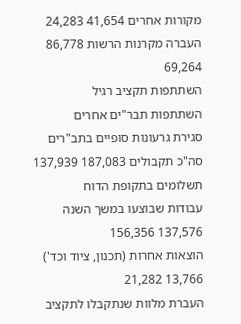מקורות אחרים 41,654 24,283
העברה מקרנות הרשות 86,778 69,264
השתתפות תקציב רגיל
השתתפות תבר"ים אחרים
סגירת גרעונות סופיים בתב"רים
סה"כ תקבולים 187,083 137,939
תשלומים בתקופת הדוח
עבודות שבוצעו במשך השנה 137,576 156,356
הוצאות אחרות (תכנון, ציוד וכד') 13,766 21,282
העברת מלוות שנתקבלו לתקציב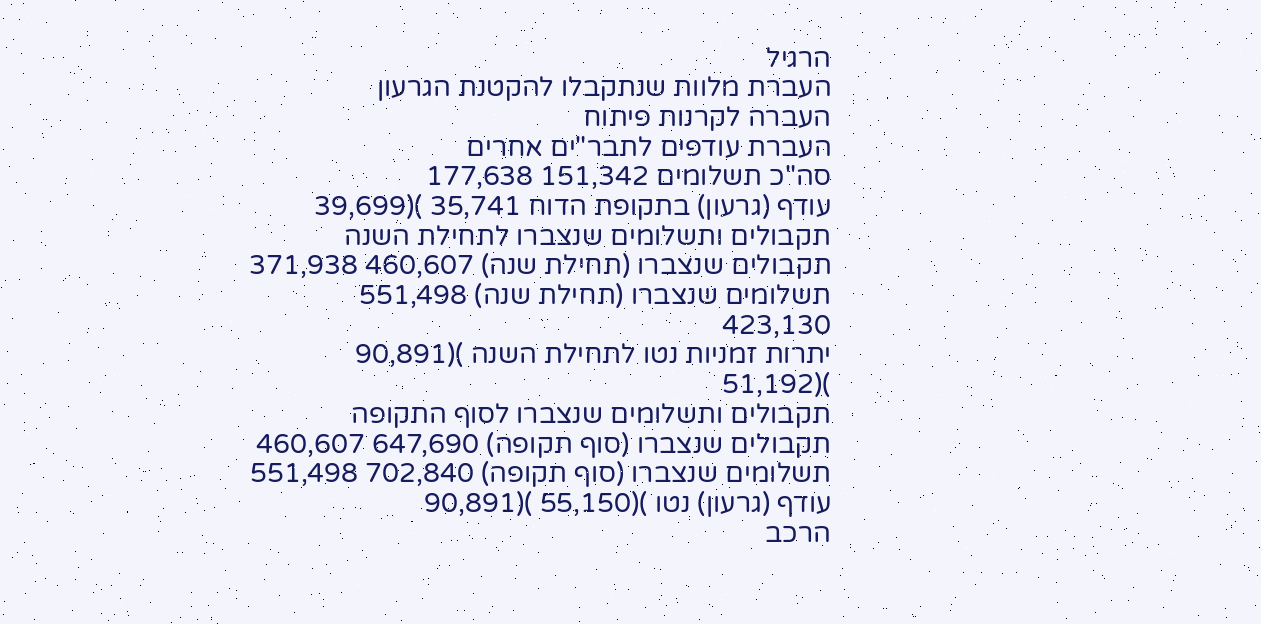הרגיל
העברת מלוות שנתקבלו להקטנת הגרעון
העברה לקרנות פיתוח
העברת עודפים לתבר"ים אחרים
סה"כ תשלומים 151,342 177,638
עודף (גרעון) בתקופת הדוח 35,741 )(39,699
תקבולים ותשלומים שנצברו לתחילת השנה
תקבולים שנצברו (תחילת שנה) 460,607 371,938
תשלומים שנצברו (תחילת שנה) 551,498 423,130
יתרות זמניות נטו לתחילת השנה )(90,891 )(51,192
תקבולים ותשלומים שנצברו לסוף התקופה
תקבולים שנצברו (סוף תקופה) 647,690 460,607
תשלומים שנצברו (סוף תקופה) 702,840 551,498
עודף (גרעון) נטו )(55,150 )(90,891
הרכב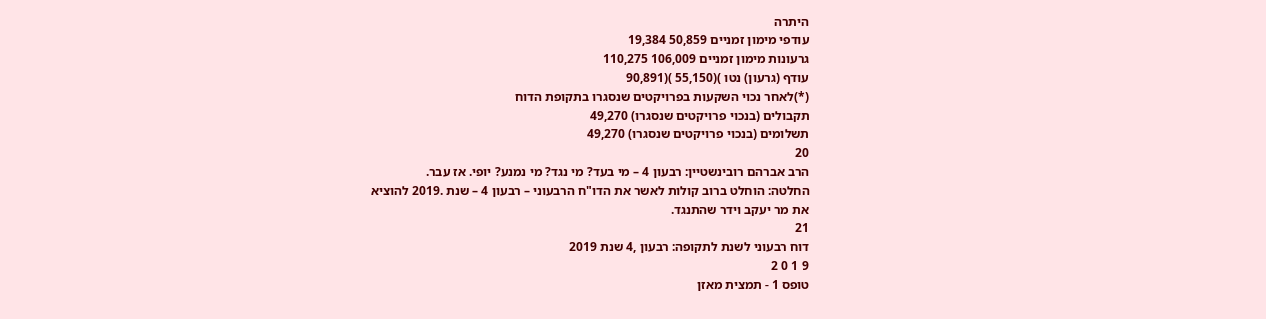היתרה
עודפי מימון זמניים 50,859 19,384
גרעונות מימון זמניים 106,009 110,275
עודף (גרעון) נטו )(55,150 )(90,891
(*)לאחר נכוי השקעות בפרויקטים שנסגרו בתקופת הדוח
תקבולים (בנכוי פרויקטים שנסגרו) 49,270
תשלומים (בנכוי פרויקטים שנסגרו) 49,270
20
הרב אברהם רובינשטיין: רבעון 4 – מי בעד? מי נגד? מי נמנע? יופי. אז עבר.
החלטה: הוחלט ברוב קולות לאשר את הדו"ח הרבעוני – רבעון 4 – שנת .2019 להוציא
את מר יעקב וידר שהתנגד.
21
דוח רבעוני לשנת לתקופה: רבעון ,4 שנת 2019
9 1 0 2
טופס 1 - תמצית מאזן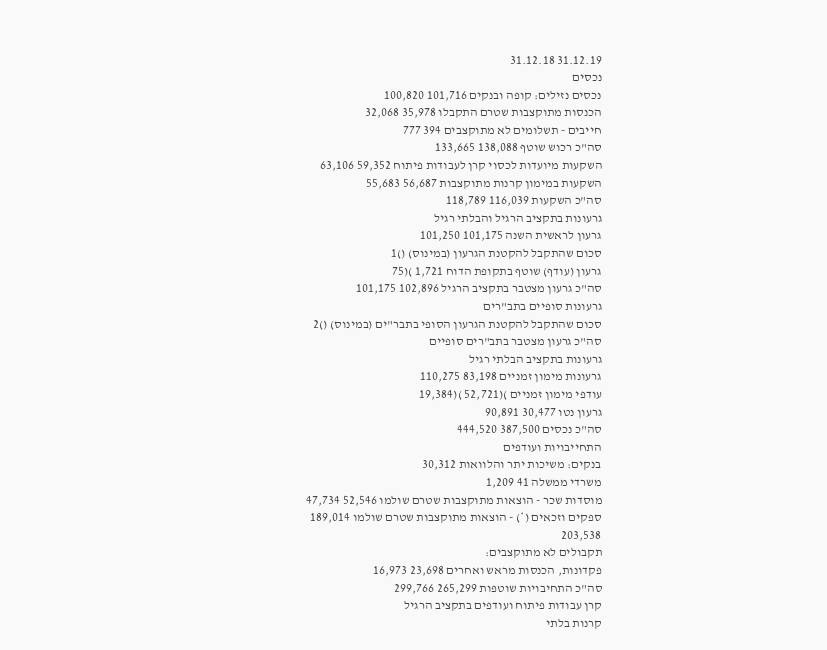31.12.19 31.12.18
נכסים
נכסים נזילים: קופה ובנקים 101,716 100,820
הכנסות מתוקצבות שטרם התקבלו 35,978 32,068
חייבים - תשלומים לא מתוקצבים 394 777
סה"כ רכוש שוטף 138,088 133,665
השקעות מיועדות לכסוי קרן לעבודות פיתוח 59,352 63,106
השקעות במימון קרנות מתוקצבות 56,687 55,683
סה"כ השקעות 116,039 118,789
גרעונות בתקציב הרגיל והבלתי רגיל
גרעון לראשית השנה 101,175 101,250
סכום שהתקבל להקטנת הגרעון (במינוס) ()1
גרעון (עודף) שוטף בתקופת הדוח 1,721 )(75
סה"כ גרעון מצטבר בתקציב הרגיל 102,896 101,175
גרעונות סופיים בתב"רים
סכום שהתקבל להקטנת הגרעון הסופי בתבר"ים (במינוס) ()2
סה"כ גרעון מצטבר בתב"רים סופיים
גרעונות בתקציב הבלתי רגיל
גרעונות מימון זמניים 83,198 110,275
עודפי מימון זמניים )(52,721 )(19,384
גרעון נטו 30,477 90,891
סה"כ נכסים 387,500 444,520
התחייבויות ועודפים
בנקים: משיכות יתר והלוואות 30,312
משרדי ממשלה 41 1,209
מוסדות שכר - הוצאות מתוקצבות שטרם שולמו 52,546 47,734
ספקים וזכאים (*) - הוצאות מתוקצבות שטרם שולמו 189,014 203,538
תקבולים לא מתוקצבים:
פקדונות, הכנסות מראש ואחרים 23,698 16,973
סה"כ התחיבויות שוטפות 265,299 299,766
קרן עבודות פיתוח ועודפים בתקציב הרגיל
קרנות בלתי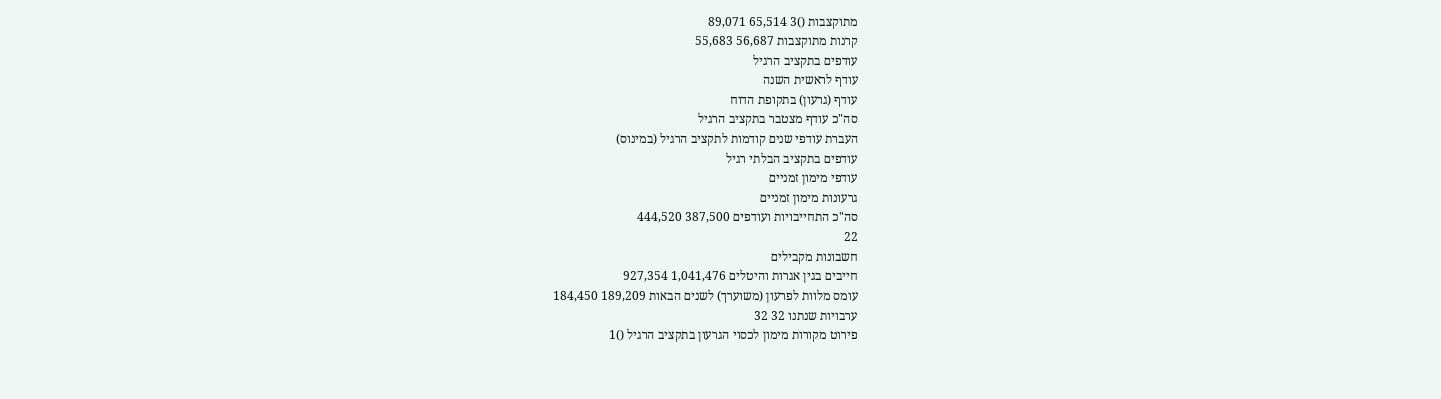מתוקצבות ()3 65,514 89,071
קרנות מתוקצבות 56,687 55,683
עודפים בתקציב הרגיל
עודף לראשית השנה
עודף (גרעון) בתקופת הדוח
סה"כ עודף מצטבר בתקציב הרגיל
העברת עודפי שנים קודמות לתקציב הרגיל (במינוס)
עודפים בתקציב הבלתי רגיל
עודפי מימון זמניים
גרעונות מימון זמניים
סה"כ התחייבויות ועודפים 387,500 444,520
22
חשבונות מקבילים
חייבים בגין אגרות והיטלים 1,041,476 927,354
עומס מלוות לפרעון (משוערך) לשנים הבאות 189,209 184,450
ערבויות שנתנו 32 32
פירוט מקורות מימון לכסוי הגרעון בתקציב הרגיל ()1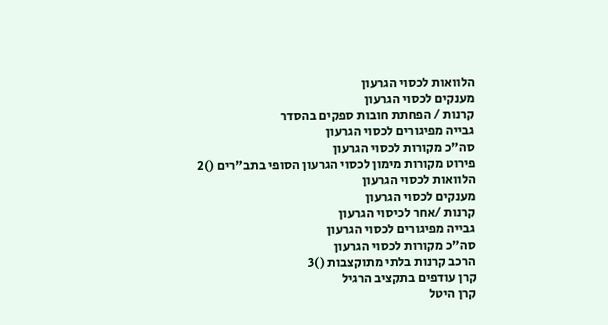הלוואות לכסוי הגרעון
מענקים לכסוי הגרעון
קרנות / הפחתת חובות ספקים בהסדר
גבייה מפיגורים לכסוי הגרעון
סה"כ מקורות לכסוי הגרעון
פירוט מקורות מימון לכסוי הגרעון הסופי בתב"רים ()2
הלוואות לכסוי הגרעון
מענקים לכסוי הגרעון
קרנות /אחר לכיסוי הגרעון
גבייה מפיגורים לכסוי הגרעון
סה"כ מקורות לכסוי הגרעון
הרכב קרנות בלתי מתוקצבות ()3
קרן עודפים בתקציב הרגיל
קרן היטל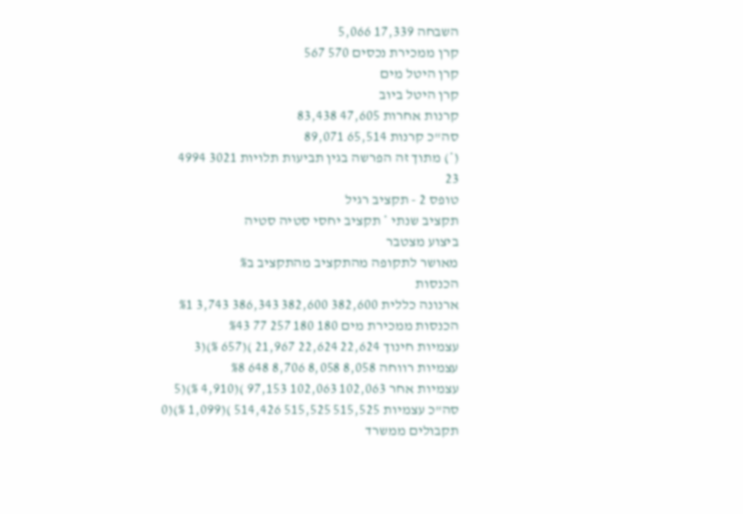השבחה 17,339 5,066
קרן ממכירת נכסים 570 567
קרן היטל מים
קרן היטל ביוב
קרנות אחרות 47,605 83,438
סה"כ קרנות 65,514 89,071
(*) מתוך זה הפרשה בגין תביעות תלויות 3021 4994
23
טופס 2 - תקציב רגיל
תקציב שנתי * תקציב יחסי סטיה סטיה
ביצוע מצטבר
מאושר לתקופה מהתקציב מהתקציב ב%
הכנסות
ארנונה כללית 382,600 382,600 386,343 3,743 %1
הכנסות ממכירת מים 180 180 257 77 %43
עצמיות חינוך 22,624 22,624 21,967 )(657 %)(3
עצמיות רווחה 8,058 8,058 8,706 648 %8
עצמיות אחר 102,063 102,063 97,153 )(4,910 %)(5
סה"כ עצמיות 515,525 515,525 514,426 )(1,099 %)(0
תקבולים ממשרד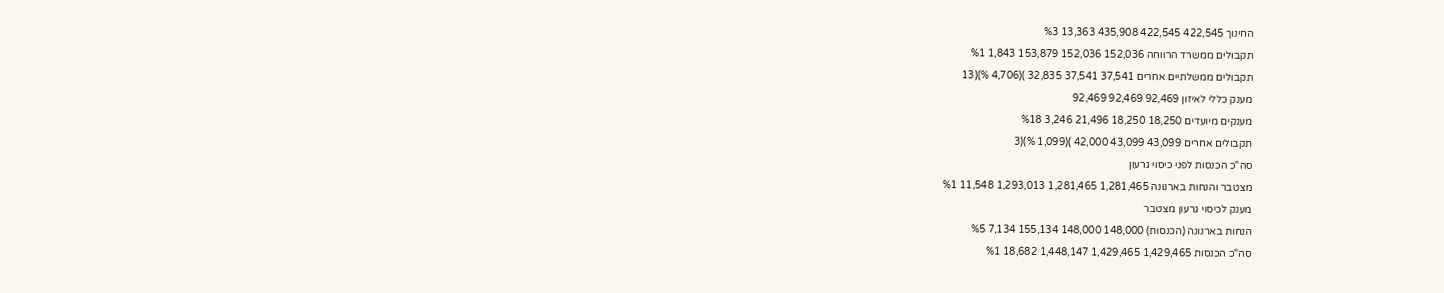החינוך 422,545 422,545 435,908 13,363 %3
תקבולים ממשרד הרווחה 152,036 152,036 153,879 1,843 %1
תקבולים ממשלתיים אחרים 37,541 37,541 32,835 )(4,706 %)(13
מענק כללי לאיזון 92,469 92,469 92,469
מענקים מיועדים 18,250 18,250 21,496 3,246 %18
תקבולים אחרים 43,099 43,099 42,000 )(1,099 %)(3
סה"כ הכנסות לפני כיסוי גרעון
מצטבר והנחות בארנונה 1,281,465 1,281,465 1,293,013 11,548 %1
מענק לכיסוי גרעון מצטבר
הנחות בארנונה (הכנסות) 148,000 148,000 155,134 7,134 %5
סה"כ הכנסות 1,429,465 1,429,465 1,448,147 18,682 %1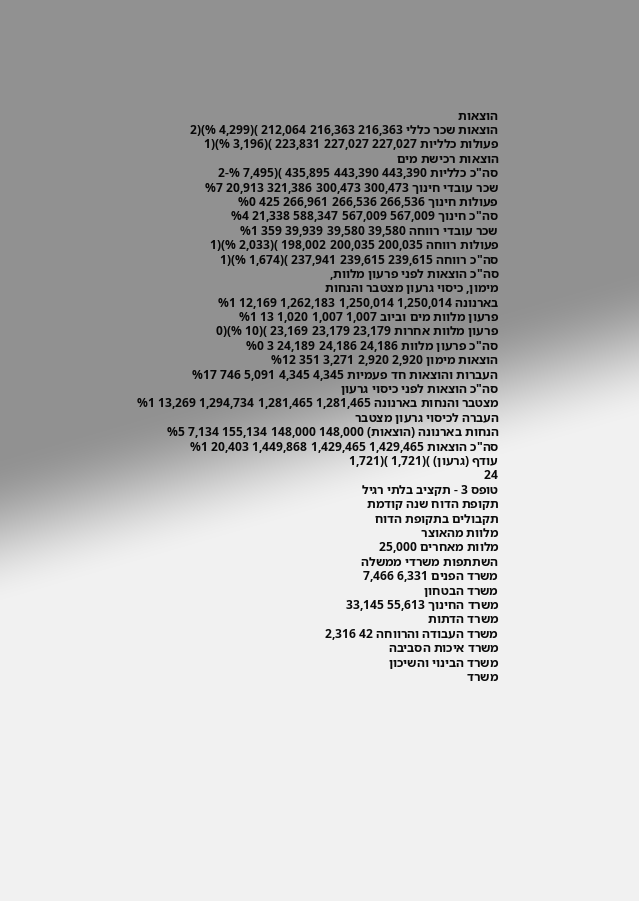הוצאות
הוצאות שכר כללי 216,363 216,363 212,064 )(4,299 %)(2
פעולות כלליות 227,027 227,027 223,831 )(3,196 %)(1
הוצאות רכישת מים
סה"כ כלליות 443,390 443,390 435,895 )(7,495 %-2
שכר עובדי חינוך 300,473 300,473 321,386 20,913 %7
פעולות חינוך 266,536 266,536 266,961 425 %0
סה"כ חינוך 567,009 567,009 588,347 21,338 %4
שכר עובדי רווחה 39,580 39,580 39,939 359 %1
פעולות רווחה 200,035 200,035 198,002 )(2,033 %)(1
סה"כ רווחה 239,615 239,615 237,941 )(1,674 %)(1
סה"כ הוצאות לפני פרעון מלוות,
מימון, כיסוי גרעון מצטבר והנחות
בארנונה 1,250,014 1,250,014 1,262,183 12,169 %1
פרעון מלוות מים וביוב 1,007 1,007 1,020 13 %1
פרעון מלוות אחרות 23,179 23,179 23,169 )(10 %)(0
סה"כ פרעון מלוות 24,186 24,186 24,189 3 %0
הוצאות מימון 2,920 2,920 3,271 351 %12
העברות והוצאות חד פעמיות 4,345 4,345 5,091 746 %17
סה"כ הוצאות לפני כיסוי גרעון
מצטבר והנחות בארנונה 1,281,465 1,281,465 1,294,734 13,269 %1
העברה לכיסוי גרעון מצטבר
הנחות בארנונה (הוצאות) 148,000 148,000 155,134 7,134 %5
סה"כ הוצאות 1,429,465 1,429,465 1,449,868 20,403 %1
עודף (גרעון) )(1,721 )(1,721
24
טופס 3 - תקציב בלתי רגיל
תקופת הדוח שנה קודמת
תקבולים בתקופת הדוח
מלוות מהאוצר
מלוות מאחרים 25,000
השתתפות משרדי ממשלה
משרד הפנים 6,331 7,466
משרד הבטחון
משרד החינוך 55,613 33,145
משרד הדתות
משרד העבודה והרווחה 42 2,316
משרד איכות הסביבה
משרד הבינוי והשיכון
משרד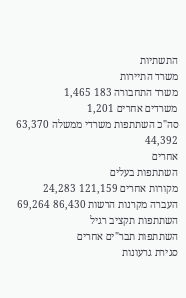התשתיות
משרד התיירות
משרד התחבורה 183 1,465
משרדים אחרים 1,201
סה"כ השתתפות משרדי ממשלה 63,370 44,392
אחרים
השתתפות בעלים
מקורות אחרים 121,159 24,283
העברה מקרנות הרשות 86,430 69,264
השתתפות תקציב רגיל
השתתפות תבר"ים אחרים
סגירת גרעונות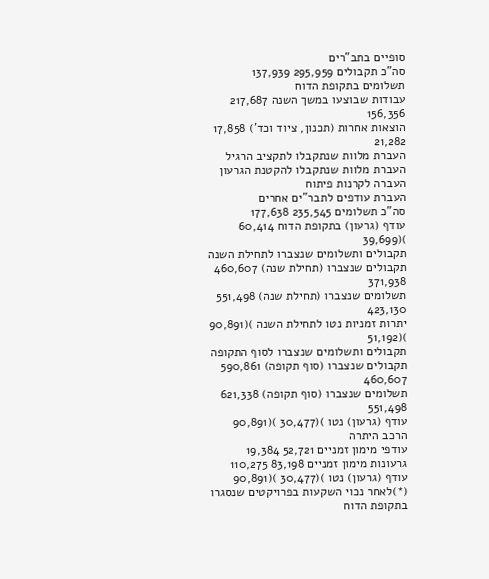סופיים בתב"רים
סה"כ תקבולים 295,959 137,939
תשלומים בתקופת הדוח
עבודות שבוצעו במשך השנה 217,687 156,356
הוצאות אחרות (תכנון, ציוד וכד') 17,858 21,282
העברת מלוות שנתקבלו לתקציב הרגיל
העברת מלוות שנתקבלו להקטנת הגרעון
העברה לקרנות פיתוח
העברת עודפים לתבר"ים אחרים
סה"כ תשלומים 235,545 177,638
עודף (גרעון) בתקופת הדוח 60,414 )(39,699
תקבולים ותשלומים שנצברו לתחילת השנה
תקבולים שנצברו (תחילת שנה) 460,607 371,938
תשלומים שנצברו (תחילת שנה) 551,498 423,130
יתרות זמניות נטו לתחילת השנה )(90,891 )(51,192
תקבולים ותשלומים שנצברו לסוף התקופה
תקבולים שנצברו (סוף תקופה) 590,861 460,607
תשלומים שנצברו (סוף תקופה) 621,338 551,498
עודף (גרעון) נטו )(30,477 )(90,891
הרכב היתרה
עודפי מימון זמניים 52,721 19,384
גרעונות מימון זמניים 83,198 110,275
עודף (גרעון) נטו )(30,477 )(90,891
(*)לאחר נכוי השקעות בפרויקטים שנסגרו בתקופת הדוח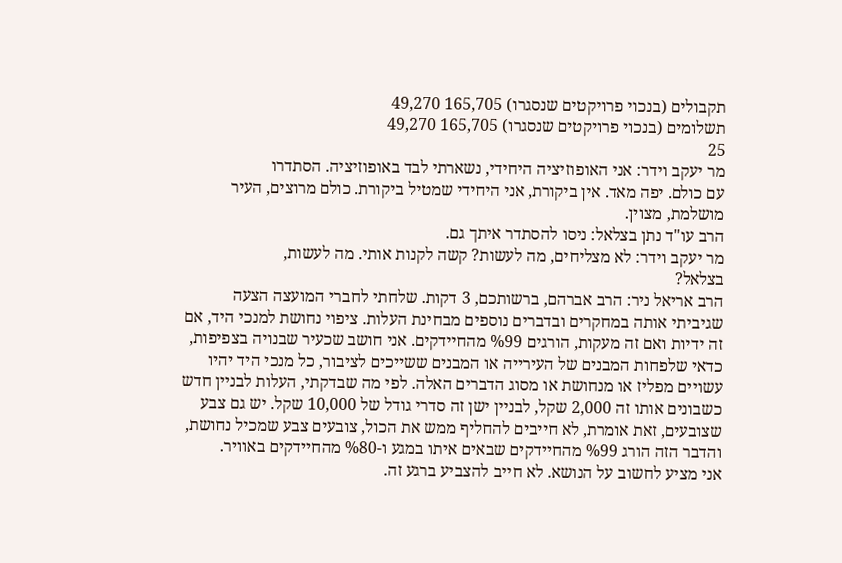תקבולים (בנכוי פרויקטים שנסגרו) 165,705 49,270
תשלומים (בנכוי פרויקטים שנסגרו) 165,705 49,270
25
מר יעקב וידר: אני האופוזיציה היחידי, נשארתי לבד באופוזיציה. הסתדרו
עם כולם. יפה מאד. אין ביקורת, אני היחידי שמטיל ביקורת. כולם מרוצים, העיר
מושלמת, מצוין.
הרב עו"ד נתן בצלאל: ניסו להסתדר איתך גם.
מר יעקב וידר: לא מצליחים, מה לעשות? קשה לקנות אותי. מה לעשות,
בצלאל?
הרב אריאל ניר: הרב אברהם, ברשותכם, 3 דקות. שלחתי לחברי המועצה הצעה
שגיביתי אותה במחקרים ובדברים נוספים מבחינת העלות. ציפוי נחושת למנכי היד, אם
זה ידיות ואם זה מעקות, הורגים %99 מהחיידקים. אני חושב שכעיר שבנויה בצפיפות,
כדאי שלפחות המבנים של העירייה או המבנים ששייכים לציבור, כל מנכי היד יהיו
עשויים מפליז או מנחושת או מסוג הדברים האלה. לפי מה שבדקתי, העלות לבניין חדש
כשבונים אותו זה 2,000 שקל, לבניין ישן זה סדרי גודל של 10,000 שקל. יש גם צבע
שצובעים, זאת אומרת, לא חייבים להחליף ממש את הכול, צובעים צבע שמכיל נחושת,
והדבר הזה הורג %99 מהחיידקים שבאים איתו במגע ו-%80 מהחיידקים באוויר.
אני מציע לחשוב על הנושא. לא חייב להצביע ברגע זה.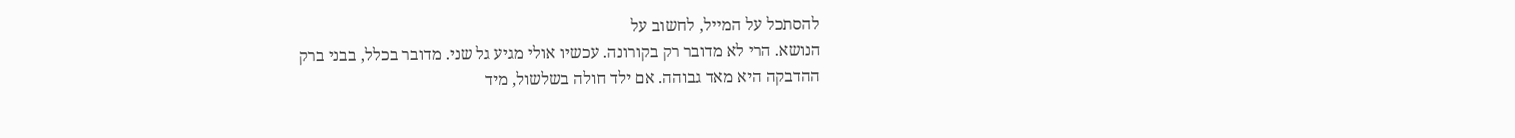להסתכל על המייל, לחשוב על
הנושא. הרי לא מדובר רק בקורונה. עכשיו אולי מגיע גל שני. מדובר בכלל, בבני ברק
ההדבקה היא מאד גבוהה. אם ילד חולה בשלשול, מיד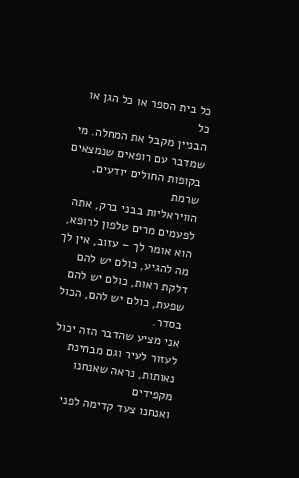כל בית הספר או כל הגן או כל
הבניין מקבל את המחלה. מי שמדבר עם רופאים שנמצאים בקופות החולים יודעים, שרמת
הוויראליות בבני ברק, אתה לפעמים מרים טלפון לרופא, הוא אומר לך – עזוב, אין לך
מה להגיע, כולם יש להם דלקת ראות, כולם יש להם שפעת, כולם יש להם, הכול בסדר.
אני מציע שהדבר הזה יכול לעזור לעיר וגם מבחינת נאותות, נראה שאנחנו מקפידים
ואנחנו צעד קדימה לפני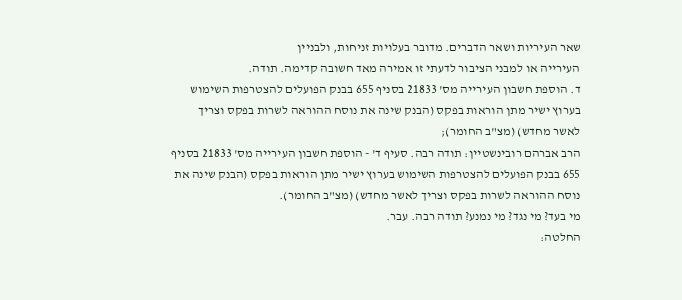שאר העיריות ושאר הדברים. מדובר בעלויות זניחות, ולבניין
העירייה או למבני הציבור לדעתי זו אמירה מאד חשובה קדימה. תודה.
ד. הוספת חשבון העירייה מס' 21833 בסניף 655 בבנק הפועלים להצטרפות השימוש
בערוץ ישיר מתן הוראות בפקס (הבנק שינה את נוסח ההוראה לשרות בפקס וצריך
לאשר מחדש) (מצ"ב החומר);
הרב אברהם רובינשטיין: תודה רבה. סעיף ד' - הוספת חשבון העירייה מס' 21833 בסניף
655 בבנק הפועלים להצטרפות השימוש בערוץ ישיר מתן הוראות בפקס (הבנק שינה את
נוסח ההוראה לשרות בפקס וצריך לאשר מחדש) (מצ"ב החומר).
מי בעד? מי נגד? מי נמנע? תודה רבה. עבר.
החלטה: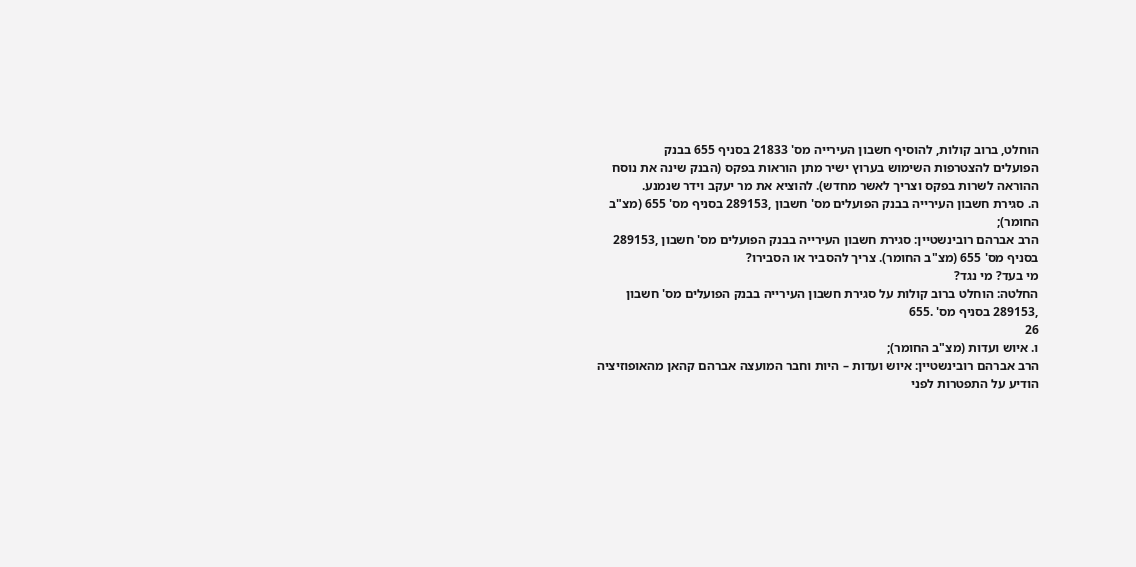הוחלט, ברוב קולות, להוסיף חשבון העירייה מס' 21833 בסניף 655 בבנק
הפועלים להצטרפות השימוש בערוץ ישיר מתן הוראות בפקס (הבנק שינה את נוסח
ההוראה לשרות בפקס וצריך לאשר מחדש). להוציא את מר יעקב וידר שנמנע.
ה. סגירת חשבון העירייה בבנק הפועלים מס' חשבון ,289153 בסניף מס' 655 (מצ"ב
החומר);
הרב אברהם רובינשטיין: סגירת חשבון העירייה בבנק הפועלים מס' חשבון ,289153
בסניף מס' 655 (מצ"ב החומר). צריך להסביר או הסבירו?
מי בעד? מי נגד?
החלטה: הוחלט ברוב קולות על סגירת חשבון העירייה בבנק הפועלים מס' חשבון
,289153 בסניף מס' .655
26
ו. איוש ועדות (מצ"ב החומר);
הרב אברהם רובינשטיין: איוש ועדות – היות וחבר המועצה אברהם קהאן מהאופוזיציה
הודיע על התפטרות לפני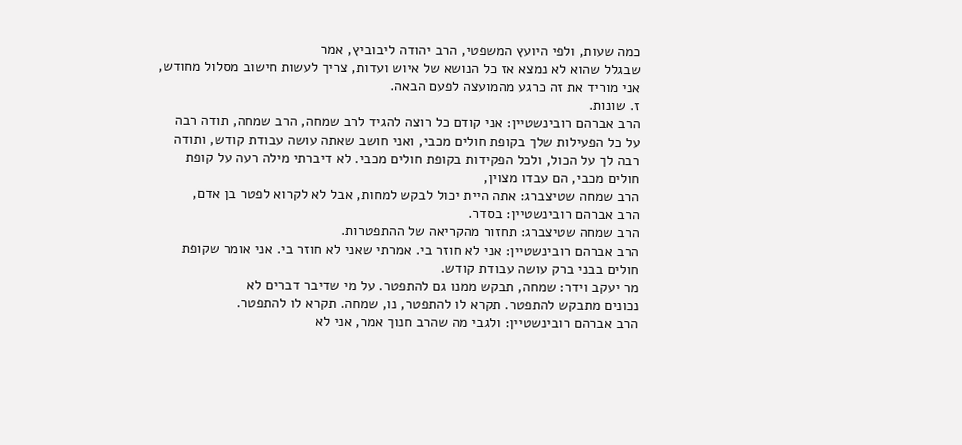כמה שעות, ולפי היועץ המשפטי, הרב יהודה ליבוביץ, אמר
שבגלל שהוא לא נמצא אז כל הנושא של איוש ועדות, צריך לעשות חישוב מסלול מחודש,
אני מוריד את זה כרגע מהמועצה לפעם הבאה.
ז. שונות.
הרב אברהם רובינשטיין: אני קודם כל רוצה להגיד לרב שמחה, הרב שמחה, תודה רבה
על כל הפעילות שלך בקופת חולים מכבי, ואני חושב שאתה עושה עבודת קודש, ותודה
רבה לך על הכול, ולכל הפקידות בקופת חולים מכבי. לא דיברתי מילה רעה על קופת
חולים מכבי, הם עבדו מצוין,
הרב שמחה שטיצברג: אתה היית יכול לבקש למחות, אבל לא לקרוא לפטר בן אדם,
הרב אברהם רובינשטיין: בסדר.
הרב שמחה שטיצברג: תחזור מהקריאה של ההתפטרות.
הרב אברהם רובינשטיין: אני לא חוזר בי. אמרתי שאני לא חוזר בי. אני אומר שקופת
חולים בבני ברק עושה עבודת קודש.
מר יעקב וידר: שמחה, תבקש ממנו גם להתפטר. על מי שדיבר דברים לא
נכונים מתבקש להתפטר. תקרא לו להתפטר, נו, שמחה. תקרא לו להתפטר.
הרב אברהם רובינשטיין: ולגבי מה שהרב חנוך אמר, אני לא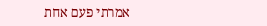אמרתי פעם אחת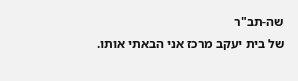שה-תב"ר
של בית יעקב מרכז אני הבאתי אותו.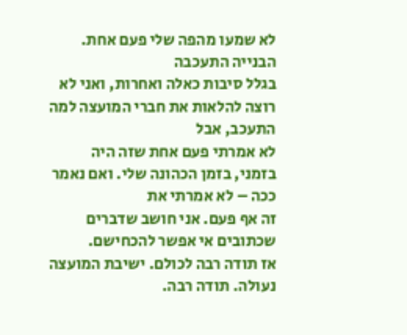לא שמעו מהפה שלי פעם אחת. הבנייה התעכבה
בגלל סיבות כאלה ואחרות, ואני לא רוצה להלאות את חברי המועצה למה התעכב, אבל
לא אמרתי פעם אחת שזה היה בזמני, בזמן הכהונה שלי. ואם נאמר ככה – לא אמרתי את
זה אף פעם. אני חושב שדברים שכתובים אי אפשר להכחישם.
אז תודה רבה לכולם. ישיבת המועצה נעולה. תודה רבה.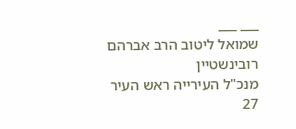___ ___
שמואל ליטוב הרב אברהם רובינשטיין
מנכ"ל העירייה ראש העיר
27